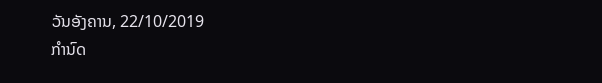ວັນອັງຄານ, 22/10/2019
ກຳນົດ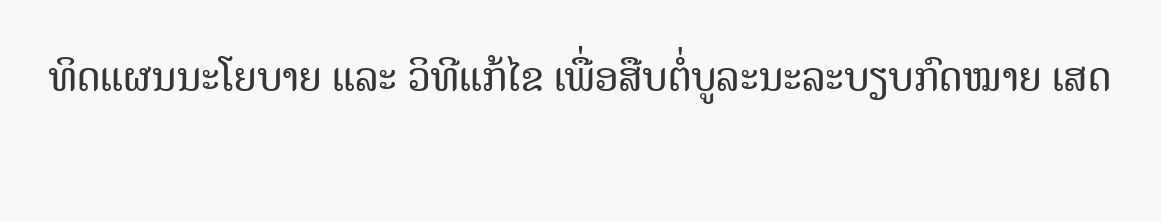ທິດແຜນນະໂຍບາຍ ແລະ ວິທີແກ້ໄຂ ເພື່ອສືບຕໍ່ບູລະນະລະບຽບກົດໝາຍ ເສດ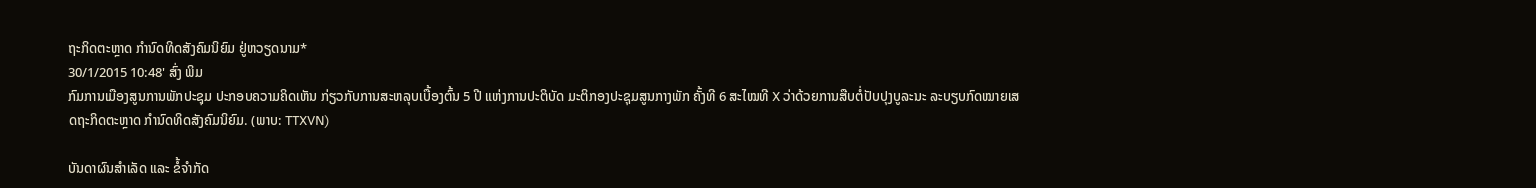ຖະກິດຕະຫຼາດ ກຳນົດທິດສັງຄົມນິຍົມ ຢູ່ຫວຽດນາມ*
30/1/2015 10:48' ສົ່ງ ພິມ
ກົມການເມືອງສູນການພັກປະຊຸມ ປະກອບຄວາມຄິດເຫັນ ກ່ຽວກັບການສະຫລຸບເບື້ອງຕົ້ນ 5 ປີ ແຫ່ງການປະຕິບັດ ມະຕິກອງປະຊຸມສູນກາງພັກ ຄັ້ງທີ 6 ສະໄໝທີ X ວ່າດ້ວຍການສືບຕໍ່ປັບປຸງບູລະນະ ລະບຽບກົດໝາຍເສດຖະກິດຕະຫຼາດ ກຳນົດທິດສັງຄົມນິຍົມ. (ພາບ: TTXVN)

ບັນດາຜົນສຳເລັດ ແລະ ຂໍ້ຈຳກັດ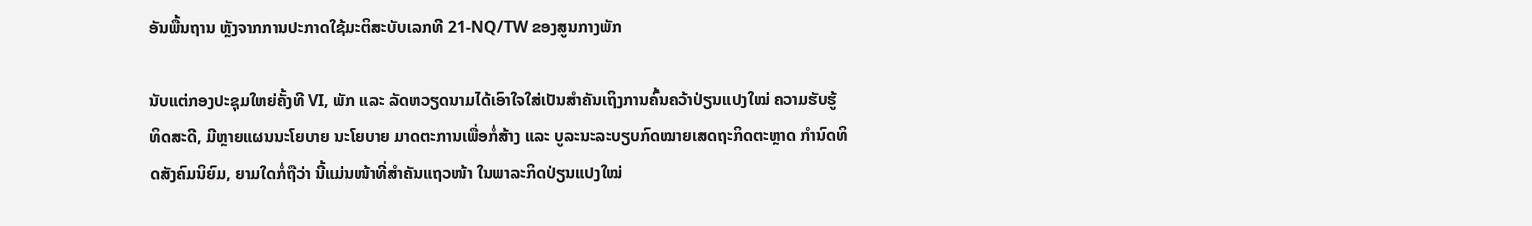ອັນພື້ນຖານ ຫຼັງຈາກການປະກາດໃຊ້ມະຕິສະບັບເລກທີ 21-NQ/TW ຂອງສູນກາງພັກ

ນັບແຕ່ກອງປະຊຸມໃຫຍ່ຄັ້ງທີ VI, ພັກ ແລະ ລັດຫວຽດນາມໄດ້ເອົາໃຈໃສ່ເປັນສຳຄັນເຖິງການຄົ້ນຄວ້າປ່ຽນແປງໃໝ່ ຄວາມຮັບຮູ້ ທິດສະດີ, ມີຫຼາຍແຜນນະໂຍບາຍ ນະໂຍບາຍ ມາດຕະການເພື່ອກໍ່ສ້າງ ແລະ ບູລະນະລະບຽບກົດໝາຍເສດຖະກິດຕະຫຼາດ ກຳນົດທິດສັງຄົມນິຍົມ, ຍາມໃດກໍ່ຖືວ່າ ນີ້ແມ່ນໜ້າທີ່ສຳຄັນແຖວໜ້າ ໃນພາລະກິດປ່ຽນແປງໃໝ່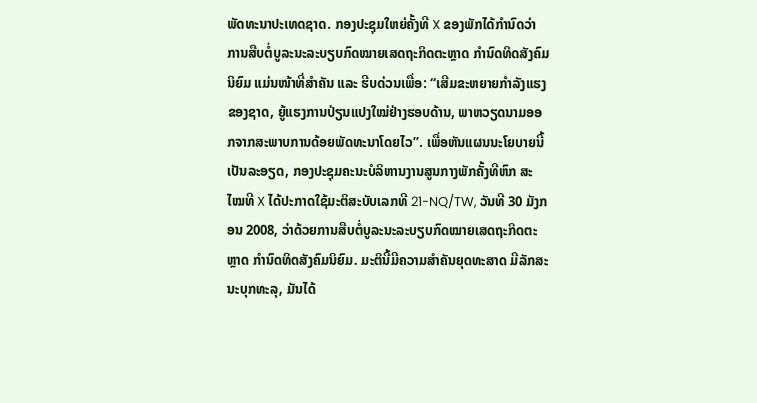ພັດທະນາປະເທດຊາດ. ກອງປະຊຸມໃຫຍ່ຄັ້ງທີ X ຂອງພັກໄດ້ກຳນົດວ່າ ການສືບຕໍ່ບູລະນະລະບຽບກົດໝາຍເສດຖະກິດຕະຫຼາດ ກຳນົດທິດສັງຄົມນິຍົມ ແມ່ນໜ້າທີ່ສຳຄັນ ແລະ ຮີບດ່ວນເພື່ອ: “ເສີມຂະຫຍາຍກຳລັງແຮງຂອງຊາດ, ຍູ້ແຮງການປ່ຽນແປງໃໝ່ຢ່າງຮອບດ້ານ, ພາຫວຽດນາມອອກຈາກສະພາບການດ້ອຍພັດທະນາໂດຍໄວ”. ເພື່ອຫັນແຜນນະໂຍບາຍນີ້ເປັນລະອຽດ, ກອງປະຊຸມຄະນະບໍລິຫານງານສູນກາງພັກຄັ້ງທີຫົກ ສະໄໝທີ X ໄດ້ປະກາດໃຊ້ມະຕິສະບັບເລກທີ 21-NQ/TW, ວັນທີ 30 ມັງກອນ 2008, ວ່າດ້ວຍການສືບຕໍ່ບູລະນະລະບຽບກົດໝາຍເສດຖະກິດຕະຫຼາດ ກຳນົດທິດສັງຄົມນິຍົມ. ມະຕິນີ້ມີຄວາມສຳຄັນຍຸດທະສາດ ມີລັກສະນະບຸກທະລຸ, ມັນໄດ້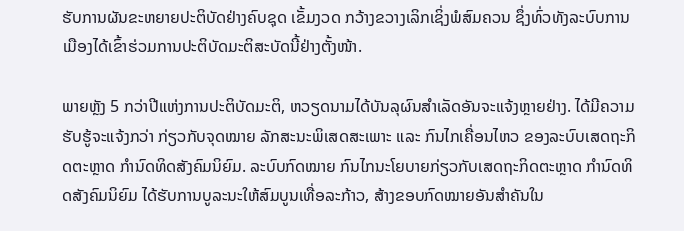ຮັບການຜັນຂະຫຍາຍປະຕິບັດຢ່າງຄົບຊຸດ ເຂັ້ມງວດ ກວ້າງຂວາງເລິກເຊິ່ງພໍສົມຄວນ ຊຶ່ງທົ່ວທັງລະບົບການເມືອງໄດ້ເຂົ້າຮ່ວມການປະຕິບັດມະຕິສະບັດນີ້ຢ່າງຕັ້ງໜ້າ.

ພາຍຫຼັງ 5 ກວ່າປີແຫ່ງການປະຕິບັດມະຕິ, ຫວຽດນາມໄດ້ບັນລຸຜົນສຳເລັດອັນຈະແຈ້ງຫຼາຍຢ່າງ. ໄດ້ມີຄວາມຮັບຮູ້ຈະແຈ້ງກວ່າ ກ່ຽວກັບຈຸດໝາຍ ລັກສະນະພິເສດສະເພາະ ແລະ ກົນໄກເຄື່ອນໄຫວ ຂອງລະບົບເສດຖະກິດຕະຫຼາດ ກຳນົດທິດສັງຄົມນິຍົມ. ລະບົບກົດໝາຍ ກົນໄກນະໂຍບາຍກ່ຽວກັບເສດຖະກິດຕະຫຼາດ ກຳນົດທິດສັງຄົມນິຍົມ ໄດ້ຮັບການບູລະນະໃຫ້ສົມບູນເທື່ອລະກ້າວ, ສ້າງຂອບກົດໝາຍອັນສຳຄັນໃນ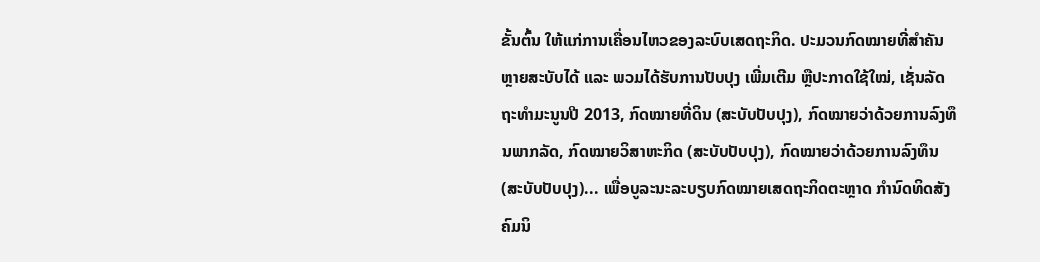ຂັ້ນຕົ້ນ ໃຫ້ແກ່ການເຄື່ອນໄຫວຂອງລະບົບເສດຖະກິດ. ປະມວນກົດໝາຍທີ່ສຳຄັນຫຼາຍສະບັບໄດ້ ແລະ ພວມໄດ້ຮັບການປັບປຸງ ເພີ່ມເຕີມ ຫຼືປະກາດໃຊ້ໃໝ່, ເຊັ່ນລັດຖະທຳມະນູນປີ 2013, ກົດໝາຍທີ່ດິນ (ສະບັບປັບປຸງ), ກົດໝາຍວ່າດ້ວຍການລົງທຶນພາກລັດ, ກົດໝາຍວິສາຫະກິດ (ສະບັບປັບປຸງ), ກົດໝາຍວ່າດ້ວຍການລົງທຶນ (ສະບັບປັບປຸງ)... ເພື່ອບູລະນະລະບຽບກົດໝາຍເສດຖະກິດຕະຫຼາດ ກຳນົດທິດສັງຄົມນິ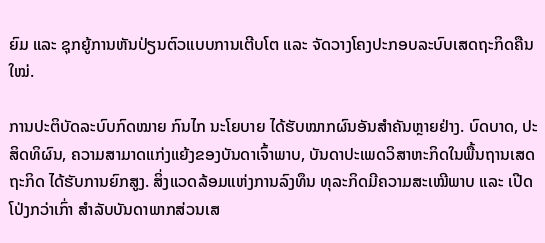ຍົມ ແລະ ຊຸກຍູ້ການຫັນປ່ຽນຕົວແບບການເຕີບໂຕ ແລະ ຈັດວາງໂຄງປະກອບລະບົບເສດຖະກິດຄືນໃໝ່.

ການປະຕິບັດລະບົບກົດໝາຍ ກົນໄກ ນະໂຍບາຍ ໄດ້ຮັບໝາກຜົນອັນສຳຄັນຫຼາຍຢ່າງ. ບົດບາດ, ປະສິດທິຜົນ, ຄວາມສາມາດແກ່ງແຍ້ງຂອງບັນດາເຈົ້າພາບ, ບັນດາປະເພດວິສາຫະກິດໃນພື້ນຖານເສດຖະກິດ ໄດ້ຮັບການຍົກສູງ. ສິ່ງແວດລ້ອມແຫ່ງການລົງທຶນ ທຸລະກິດມີຄວາມສະເໝີພາບ ແລະ ເປີດໂປ່ງກວ່າເກົ່າ ສຳລັບບັນດາພາກສ່ວນເສ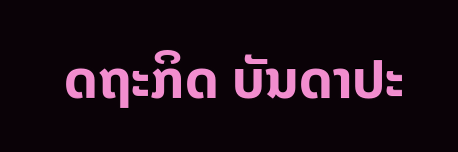ດຖະກິດ ບັນດາປະ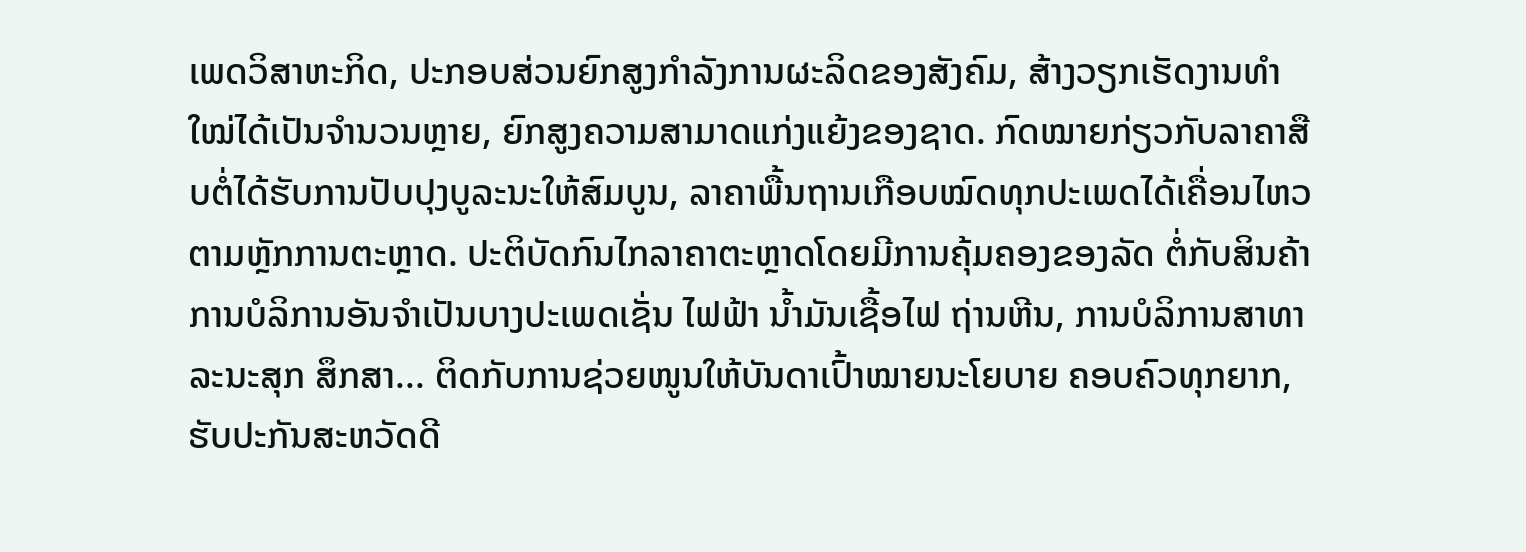ເພດວິສາຫະກິດ, ປະກອບສ່ວນຍົກສູງກຳລັງການຜະລິດຂອງສັງຄົມ, ສ້າງວຽກເຮັດງານທຳໃໝ່ໄດ້ເປັນຈຳນວນຫຼາຍ, ຍົກສູງຄວາມສາມາດແກ່ງແຍ້ງຂອງຊາດ. ກົດໝາຍກ່ຽວກັບລາຄາສືບຕໍ່ໄດ້ຮັບການປັບປຸງບູລະນະໃຫ້ສົມບູນ, ລາຄາພື້ນຖານເກືອບໝົດທຸກປະເພດໄດ້ເຄື່ອນໄຫວຕາມຫຼັກການຕະຫຼາດ. ປະຕິບັດກົນໄກລາຄາຕະຫຼາດໂດຍມີການຄຸ້ມຄອງຂອງລັດ ຕໍ່ກັບສິນຄ້າ ການບໍລິການອັນຈຳເປັນບາງປະເພດເຊັ່ນ ໄຟຟ້າ ນ້ຳມັນເຊື້ອໄຟ ຖ່ານຫີນ, ການບໍລິການສາທາລະນະສຸກ ສຶກສາ... ຕິດກັບການຊ່ວຍໜູນໃຫ້ບັນດາເປົ້າໝາຍນະໂຍບາຍ ຄອບຄົວທຸກຍາກ, ຮັບປະກັນສະຫວັດດີ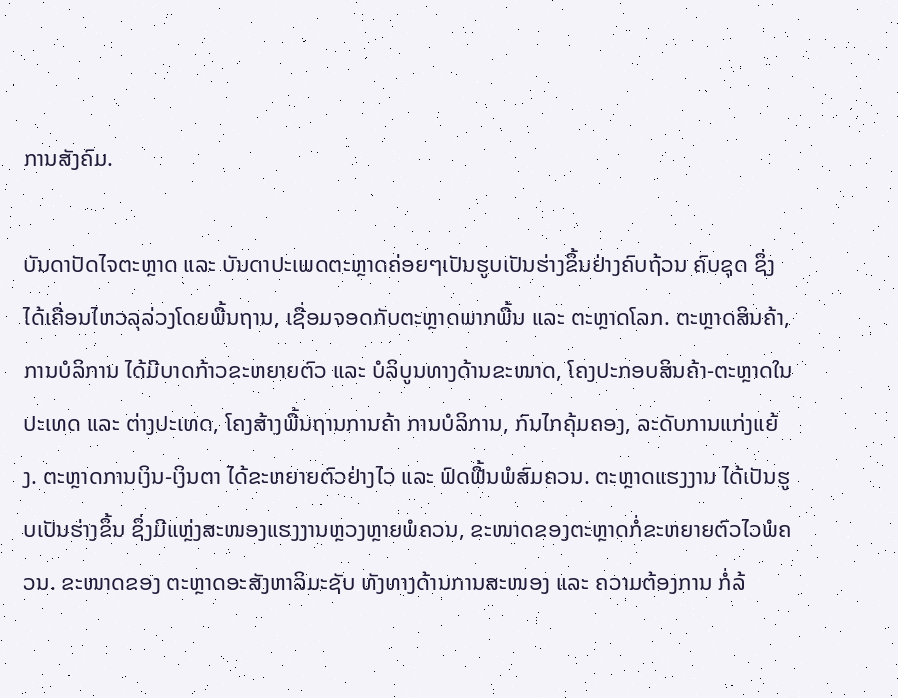ການສັງຄົມ.

ບັນດາປັດໄຈຕະຫຼາດ ແລະ ບັນດາປະເພດຕະຫຼາດຄ່ອຍໆເປັນຮູບເປັນຮ່າງຂຶ້ນຢ່າງຄົບຖ້ວນ ຄົບຊຸດ ຊຶ່ງໄດ້ເຄື່ອນໄຫວລຸລ່ວງໂດຍພື້ນຖານ, ເຊື່ອມຈອດກັບຕະຫຼາດພາກພື້ນ ແລະ ຕະຫຼາດໂລກ. ຕະຫຼາດສິນຄ້າ, ການບໍລິການ ໄດ້ມີບາດກ້າວຂະຫຍາຍຕົວ ແລະ ບໍລິບູນທາງດ້ານຂະໜາດ, ໂຄງປະກອບສິນຄ້າ-ຕະຫຼາດໃນປະເທດ ແລະ ຕ່າງປະເທດ, ໂຄງສ້າງພື້ນຖານການຄ້າ ການບໍລິການ, ກົນໄກຄຸ້ມຄອງ, ລະດັບການແກ່ງແຍ້ງ. ຕະຫຼາດການເງິນ-ເງິນຕາ ໄດ້ຂະຫຍາຍຕົວຢ່າງໄວ ແລະ ຟົດຟື້ນພໍສົມຄວນ. ຕະຫຼາດແຮງງານ ໄດ້ເປັນຮູບເປັນຮ່າງຂຶ້ນ ຊຶ່ງມີແຫຼ່ງສະໜອງແຮງງານຫຼວງຫຼາຍພໍຄວນ, ຂະໜາດຂອງຕະຫຼາດກໍ່ຂະຫຍາຍຕົວໄວພໍຄວນ. ຂະໜາດຂອງ ຕະຫຼາດອະສັງຫາລິມະຊັບ ທັງທາງດ້ານການສະໜອງ ແລະ ຄວາມຕ້ອງການ ກໍ່ລ້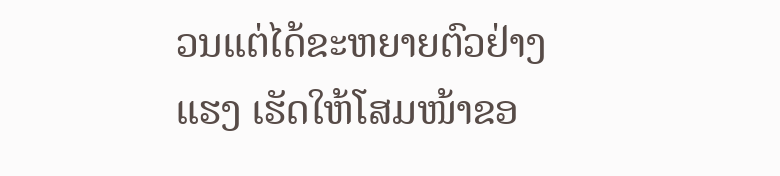ວນແຕ່ໄດ້ຂະຫຍາຍຕົວຢ່າງແຮງ ເຮັດໃຫ້ໂສມໜ້າຂອ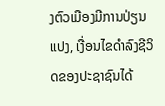ງຕົວເມືອງມີການປ່ຽນແປງ, ເງື່ອນໄຂດຳລົງຊີວິດຂອງປະຊາຊົນໄດ້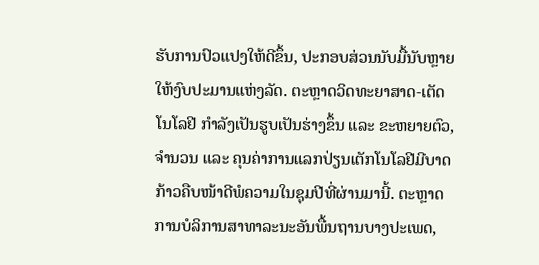ຮັບການປົວແປງໃຫ້ດີຂຶ້ນ, ປະກອບສ່ວນນັບມື້ນັບຫຼາຍໃຫ້ງົບປະມານແຫ່ງລັດ. ຕະຫຼາດວິດທະຍາສາດ-ເຕັດໂນໂລຢີ ກຳລັງເປັນຮູບເປັນຮ່າງຂຶ້ນ ແລະ ຂະຫຍາຍຕົວ, ຈຳນວນ ແລະ ຄຸນຄ່າການແລກປ່ຽນເຕັກໂນໂລຢີມີບາດກ້າວຄືບໜ້າດີພໍຄວາມໃນຊຸມປີທີ່ຜ່ານມານີ້. ຕະຫຼາດການບໍລິການສາທາລະນະອັນພື້ນຖານບາງປະເພດ,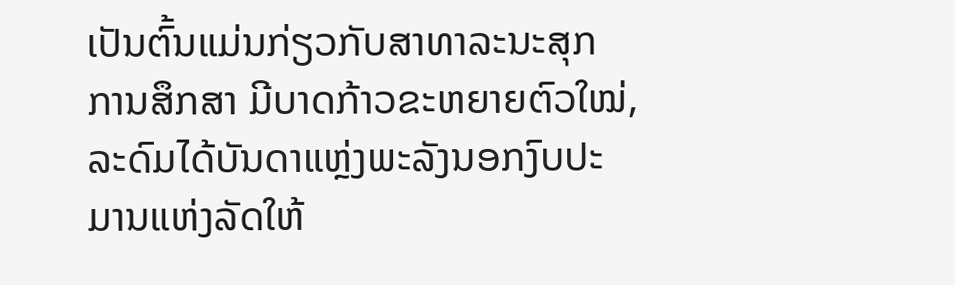ເປັນຕົ້ນແມ່ນກ່ຽວກັບສາທາລະນະສຸກ ການສຶກສາ ມີບາດກ້າວຂະຫຍາຍຕົວໃໝ່, ລະດົມໄດ້ບັນດາແຫຼ່ງພະລັງນອກງົບປະມານແຫ່ງລັດໃຫ້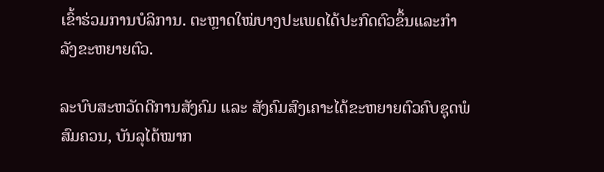ເຂົ້າຮ່ວມການບໍລິການ. ຕະຫຼາດໃໝ່ບາງປະເພດໄດ້ປະກົດຕົວຂຶ້ນແລະກຳລັງຂະຫຍາຍຕົວ.

ລະບົບສະຫວັດດີການສັງຄົມ ແລະ ສັງຄົມສົງເຄາະໄດ້ຂະຫຍາຍຕົວຄົບຊຸດພໍສົມຄວນ, ບັນລຸໄດ້ໝາກ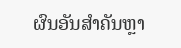ຜົນອັນສຳຄັນຫຼາ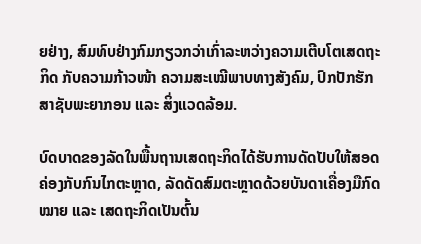ຍຢ່າງ, ສົມທົບຢ່າງກົມກຽວກວ່າເກົ່າລະຫວ່າງຄວາມເຕີບໂຕເສດຖະກິດ ກັບຄວາມກ້າວໜ້າ ຄວາມສະເໝີພາບທາງສັງຄົມ, ປົກປັກຮັກສາຊັບພະຍາກອນ ແລະ ສິ່ງແວດລ້ອມ.

ບົດບາດຂອງລັດໃນພື້ນຖານເສດຖະກິດໄດ້ຮັບການດັດປັບໃຫ້ສອດຄ່ອງກັບກົນໄກຕະຫຼາດ, ລັດດັດສົມຕະຫຼາດດ້ວຍບັນດາເຄື່ອງມືກົດໝາຍ ແລະ ເສດຖະກິດເປັນຕົ້ນ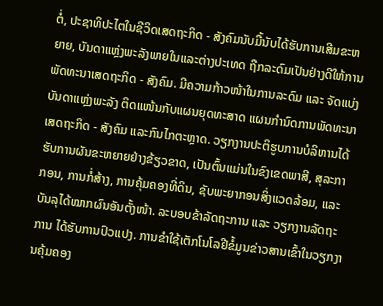ຕໍ່, ປະຊາທິປະໄຕໃນຊີວິດເສດຖະກິດ - ສັງຄົມນັບມື້ນັບໄດ້ຮັບການເສີມຂະຫຍາຍ, ບັນດາແຫຼ່ງພະລັງພາຍໃນແລະຕ່າງປະເທດ ຖືກລະດົມເປັນຢ່າງດີໃຫ້ການພັດທະນາເສດຖະກິດ - ສັງຄົມ. ມີຄວາມກ້າວໜ້າໃນການລະດົມ ແລະ ຈັດແບ່ງບັນດາແຫຼ່ງພະລັງ ຕິດແໜ້ນກັບແຜນຍຸດທະສາດ ແຜນກຳນົດການພັດທະນາເສດຖະກິດ - ສັງຄົມ ແລະກົນໄກຕະຫຼາດ. ວຽກງານປະຕິຮູບການບໍລິຫານໄດ້ຮັບການຜັນຂະຫຍາຍຢ່າງຂ້ຽວຂາດ, ເປັນຕົ້ນແມ່ນໃນຂົງເຂດພາສີ, ສຸລະກາກອນ, ການກໍ່ສ້າງ, ການຄຸ້ມຄອງທີ່ດິນ, ຊັບພະຍາກອນສິ່ງແວດລ້ອມ, ແລະບັນລຸໄດ້ໝາກຜົນອັນຕັ້ງໜ້າ. ລະບອບຂ້າລັດຖະການ ແລະ ວຽກງານລັດຖະການ ໄດ້ຮັບການປົວແປງ. ການຂຳໃຊ້ເຕັກໂນໂລຢີຂໍ້ມູນຂ່າວສານເຂົ້າໃນວຽກງານຄຸ້ມຄອງ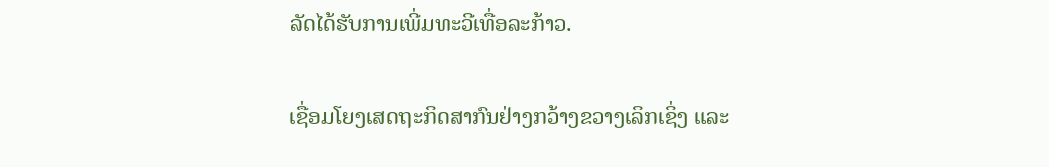ລັດໄດ້ຮັບການເພີ່ມທະວີເທື່ອລະກ້າວ.

ເຊື່ອມໂຍງເສດຖະກິດສາກົນຢ່າງກວ້າງຂວາງເລິກເຊິ່ງ ແລະ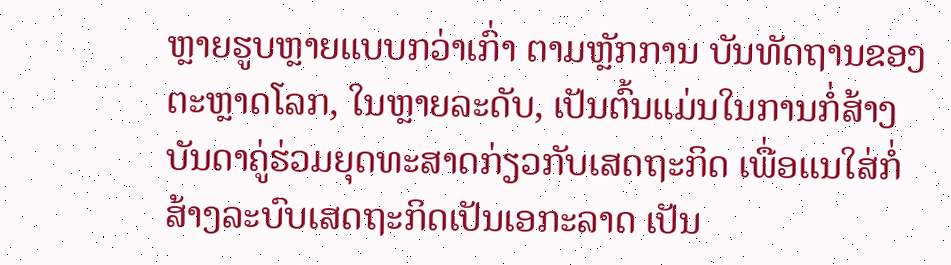ຫຼາຍຮູບຫຼາຍແບບກວ່າເກົ່າ ຕາມຫຼັກການ ບັນທັດຖານຂອງຕະຫຼາດໂລກ, ໃນຫຼາຍລະດັບ, ເປັນຕົ້ນແມ່ນໃນການກໍ່ສ້າງບັນດາຄູ່ຮ່ວມຍຸດທະສາດກ່ຽວກັບເສດຖະກິດ ເພື່ອແນໃສ່ກໍ່ສ້າງລະບົບເສດຖະກິດເປັນເອກະລາດ ເປັນ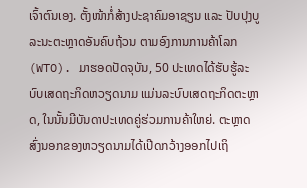ເຈົ້າຕົນເອງ. ຕັ້ງໜ້າກໍ່ສ້າງປະຊາຄົມອາຊຽນ ແລະ ປັບປຸງບູລະນະຕະຫຼາດອັນຄົບຖ້ວນ ຕາມອົງການການຄ້າໂລກ (WTO). ມາຮອດປັດຈຸບັນ, 50 ປະເທດໄດ້ຮັບຮູ້ລະບົບເສດຖະກິດຫວຽດນາມ ແມ່ນລະບົບເສດຖະກິດຕະຫຼາດ, ໃນນັ້ນມີບັນດາປະເທດຄູ່ຮ່ວມການຄ້າໃຫຍ່. ຕະຫຼາດສົ່ງນອກຂອງຫວຽດນາມໄດ້ເປີດກວ້າງອອກໄປເຖິ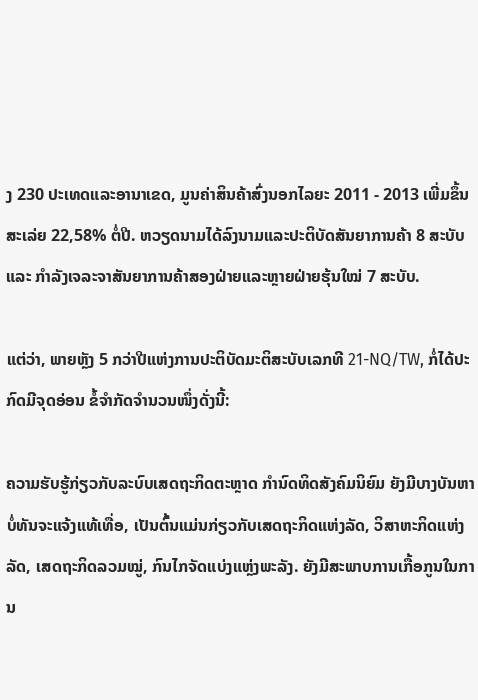ງ 230 ປະເທດແລະອານາເຂດ, ມູນຄ່າສິນຄ້າສົ່ງນອກໄລຍະ 2011 - 2013 ເພີ່ມຂຶ້ນສະເລ່ຍ 22,58% ຕໍ່ປີ. ຫວຽດນາມໄດ້ລົງນາມແລະປະຕິບັດສັນຍາການຄ້າ 8 ສະບັບ ແລະ ກຳລັງເຈລະຈາສັນຍາການຄ້າສອງຝ່າຍແລະຫຼາຍຝ່າຍຮຸ້ນໃໝ່ 7 ສະບັບ.

ແຕ່ວ່າ, ພາຍຫຼັງ 5 ກວ່າປີແຫ່ງການປະຕິບັດມະຕິສະບັບເລກທີ 21-NQ/TW, ກໍ່ໄດ້ປະກົດມີຈຸດອ່ອນ ຂໍ້ຈຳກັດຈຳນວນໜຶ່ງດັ່ງນີ້:

ຄວາມຮັບຮູ້ກ່ຽວກັບລະບົບເສດຖະກິດຕະຫຼາດ ກຳນົດທິດສັງຄົມນິຍົມ ຍັງມີບາງບັນຫາບໍ່ທັນຈະແຈ້ງແທ້ເທື່ອ, ເປັນຕົ້ນແມ່ນກ່ຽວກັບເສດຖະກິດແຫ່ງລັດ, ວິສາຫະກິດແຫ່ງລັດ, ເສດຖະກິດລວມໝູ່, ກົນໄກຈັດແບ່ງແຫຼ່ງພະລັງ. ຍັງມີສະພາບການເກື້ອກູນໃນການ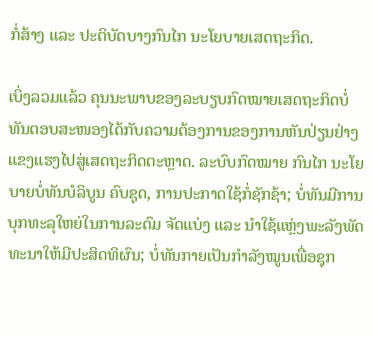ກໍ່ສ້າງ ແລະ ປະຕິບັດບາງກົນໄກ ນະໂຍບາຍເສດຖະກິດ.

ເບິ່ງລວມແລ້ວ ຄຸນນະພາບຂອງລະບຽບກົດໝາຍເສດຖະກິດບໍ່ທັນຕອບສະໜອງໄດ້ກັບຄວາມຕ້ອງການຂອງການຫັນປ່ຽນຢ່າງແຂງແຮງໄປສູ່ເສດຖະກິດຕະຫຼາດ. ລະບົບກົດໝາຍ ກົນໄກ ນະໂຍບາຍບໍ່ທັນບໍລິບູນ ຄົບຊຸດ, ການປະກາດໃຊ້ກໍ່ຊັກຊ້າ; ບໍ່ທັນມີການບຸກທະລຸໃຫຍ່ໃນການລະດົມ ຈັດແບ່ງ ແລະ ນຳໃຊ້ແຫຼ່ງພະລັງພັດທະນາໃຫ້ມີປະສິດທິຜົນ; ບໍ່ທັນກາຍເປັນກຳລັງໝູນເພື່ອຊຸກ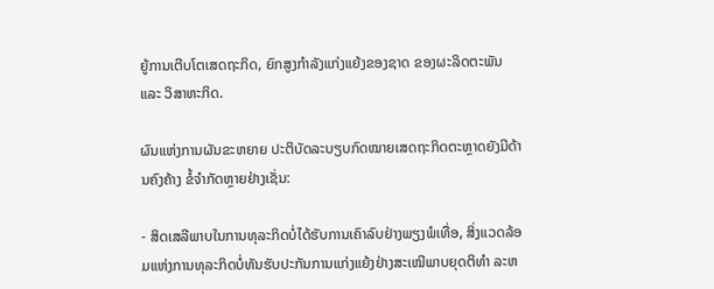ຍູ້ການເຕີບໂຕເສດຖະກິດ, ຍົກສູງກຳລັງແກ່ງແຍ້ງຂອງຊາດ ຂອງຜະລິດຕະພັນ ແລະ ວິສາຫະກິດ.

ຜົນແຫ່ງການຜັນຂະຫຍາຍ ປະຕິບັດລະບຽບກົດໝາຍເສດຖະກິດຕະຫຼາດຍັງມີດ້ານຄົງຄ້າງ ຂໍ້ຈຳກັດຫຼາຍຢ່າງເຊັ່ນ:

- ສິດເສລີພາບໃນການທຸລະກິດບໍ່ໄດ້ຮັບການເຄົາລົບຢ່າງພຽງພໍເທື່ອ, ສິ່ງແວດລ້ອມແຫ່ງການທຸລະກິດບໍ່ທັນຮັບປະກັນການແກ່ງແຍ້ງຢ່າງສະເໝີພາບຍຸດຕິທຳ ລະຫ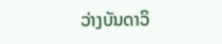ວ່າງບັນດາວິ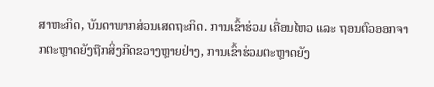ສາຫະກິດ, ບັນດາພາກສ່ວນເສດຖະກິດ. ການເຂົ້າຮ່ວມ ເຄື່ອນໄຫວ ແລະ ຖອນຕົວອອກຈາກຕະຫຼາດຍັງຖືກສິ່ງກີດຂວາງຫຼາຍຢ່າງ, ການເຂົ້າຮ່ວມຕະຫຼາດຍັງ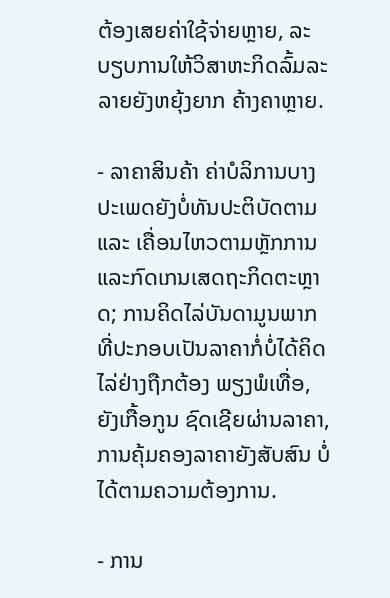ຕ້ອງເສຍຄ່າໃຊ້ຈ່າຍຫຼາຍ, ລະບຽບການໃຫ້ວິສາຫະກິດລົ້ມລະລາຍຍັງຫຍຸ້ງຍາກ ຄ້າງຄາຫຼາຍ.

- ລາຄາສິນຄ້າ ຄ່າບໍລິການບາງປະເພດຍັງບໍ່ທັນປະຕິບັດຕາມ ແລະ ເຄື່ອນໄຫວຕາມຫຼັກການແລະກົດເກນເສດຖະກິດຕະຫຼາດ; ການຄິດໄລ່ບັນດາມູນພາກທີ່ປະກອບເປັນລາຄາກໍ່ບໍ່ໄດ້ຄິດໄລ່ຢ່າງຖືກຕ້ອງ ພຽງພໍເທື່ອ, ຍັງເກື້ອກູນ ຊົດເຊີຍຜ່ານລາຄາ, ການຄຸ້ມຄອງລາຄາຍັງສັບສົນ ບໍ່ໄດ້ຕາມຄວາມຕ້ອງການ.

- ການ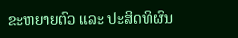ຂະຫຍາຍຕົວ ແລະ ປະສິດທິຜົນ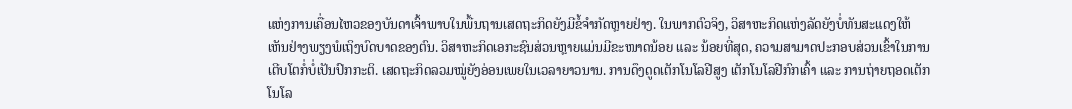ແຫ່ງການເຄື່ອນໄຫວຂອງບັນດາເຈົ້າພາບໃນພື້ນຖານເສດຖະກິດຍັງມີຂໍ້ຈຳກັດຫຼາຍຢ່າງ. ໃນພາກຕົວຈິງ, ວິສາຫະກິດແຫ່ງລັດຍັງບໍ່ທັນສະແດງໃຫ້ເຫັນຢ່າງພຽງພໍເຖິງບົດບາດຂອງຕົນ. ວິສາຫະກິດເອກະຊົນສ່ວນຫຼາຍແມ່ນມີຂະໜາດນ້ອຍ ແລະ ນ້ອຍທີ່ສຸດ, ຄວາມສາມາດປະກອບສ່ວນເຂົ້າໃນການເຕີບໂຕກໍ່ບໍ່ເປັນປົກກະຕິ. ເສດຖະກິດລວມໝູ່ຍັງອ່ອນເພຍໃນເວລາຍາວນານ. ການດຶງດູດເຕັກໂນໂລຢີສູງ ເຕັກໂນໂລຢີກົກເຄົ້າ ແລະ ການຖ່າຍຖອດເຕັກໂນໂລ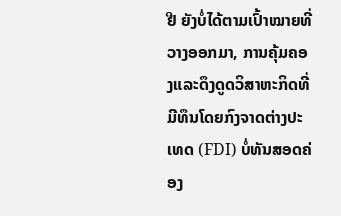ຢີ ຍັງບໍ່ໄດ້ຕາມເປົ້າໝາຍທີ່ວາງອອກມາ, ການຄຸ້ມຄອງແລະດຶງດູດວິສາຫະກິດທີ່ມີທຶນໂດຍກົງຈາດຕ່າງປະເທດ (FDI) ບໍ່ທັນສອດຄ່ອງ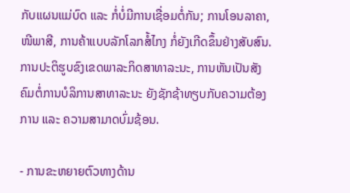ກັບແຜນແມ່ບົດ ແລະ ກໍ່ບໍ່ມີການເຊື່ອມຕໍ່ກັນ; ການໂອນລາຄາ, ໜີພາສີ, ການຄ້າແບບລັກໂລກສໍ້ໄກງ ກໍ່ຍັງເກີດຂຶ້ນຢ່າງສັບສົນ. ການປະຕິຮູບຂົງເຂດພາລະກິດສາທາລະນະ, ການຫັນເປັນສັງຄົມຕໍ່ການບໍລິການສາທາລະນະ ຍັງຊັກຊ້າທຽບກັບຄວາມຕ້ອງການ ແລະ ຄວາມສາມາດບົ່ມຊ້ອນ.

- ການຂະຫຍາຍຕົວທາງດ້ານ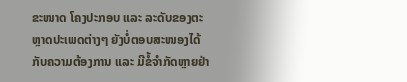ຂະໜາດ ໂຄງປະກອບ ແລະ ລະດັບຂອງຕະຫຼາດປະເພດຕ່າງໆ ຍັງບໍ່ຕອບສະໜອງໄດ້ກັບຄວາມຕ້ອງການ ແລະ ມີຂໍ້ຈຳກັດຫຼາຍຢ່າ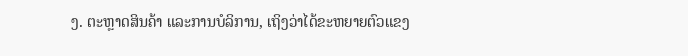ງ. ຕະຫຼາດສິນຄ້າ ແລະການບໍລິການ, ເຖິງວ່າໄດ້ຂະຫຍາຍຕົວແຂງ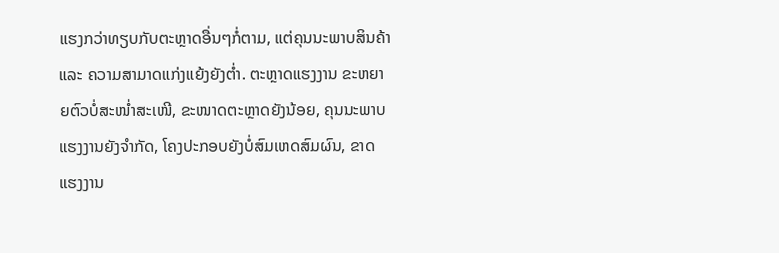ແຮງກວ່າທຽບກັບຕະຫຼາດອື່ນໆກໍ່ຕາມ, ແຕ່ຄຸນນະພາບສິນຄ້າ ແລະ ຄວາມສາມາດແກ່ງແຍ້ງຍັງຕ່ຳ. ຕະຫຼາດແຮງງານ ຂະຫຍາຍຕົວບໍ່ສະໜ່ຳສະເໜີ, ຂະໜາດຕະຫຼາດຍັງນ້ອຍ, ຄຸນນະພາບແຮງງານຍັງຈຳກັດ, ໂຄງປະກອບຍັງບໍ່ສົມເຫດສົມຜົນ, ຂາດແຮງງານ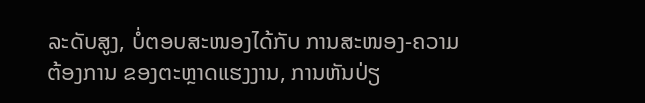ລະດັບສູງ, ບໍ່ຕອບສະໜອງໄດ້ກັບ ການສະໜອງ-ຄວາມຕ້ອງການ ຂອງຕະຫຼາດແຮງງານ, ການຫັນປ່ຽ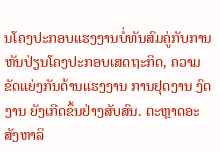ນໂຄງປະກອບແຮງງານບໍ່ທັນສົມຄູ່ກັບການຫັນປ່ຽນໂຄງປະກອບເສດຖະກິດ, ຄວາມຂັດແຍ່ງກັນດ້ານແຮງງານ ການຢຸດງານ ງົດງານ ຍັງເກີດຂຶ້ນຢ່າງສັບສົນ. ຕະຫຼາດອະສັງຫາລິ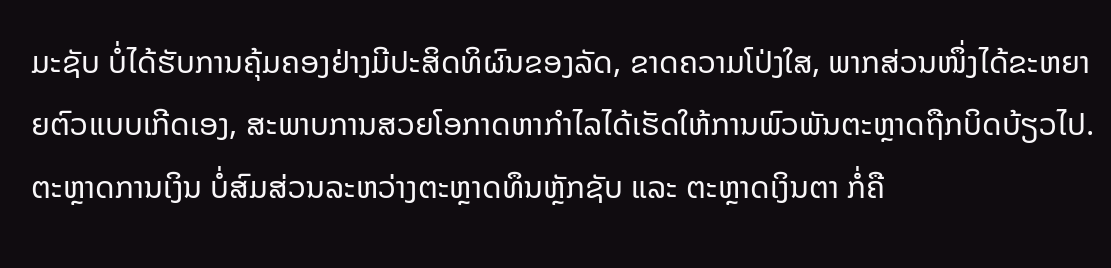ມະຊັບ ບໍ່ໄດ້ຮັບການຄຸ້ມຄອງຢ່າງມີປະສິດທິຜົນຂອງລັດ, ຂາດຄວາມໂປ່ງໃສ, ພາກສ່ວນໜຶ່ງໄດ້ຂະຫຍາຍຕົວແບບເກີດເອງ, ສະພາບການສວຍໂອກາດຫາກຳໄລໄດ້ເຮັດໃຫ້ການພົວພັນຕະຫຼາດຖືກບິດບ້ຽວໄປ. ຕະຫຼາດການເງິນ ບໍ່ສົມສ່ວນລະຫວ່າງຕະຫຼາດທຶນຫຼັກຊັບ ແລະ ຕະຫຼາດເງິນຕາ ກໍ່ຄື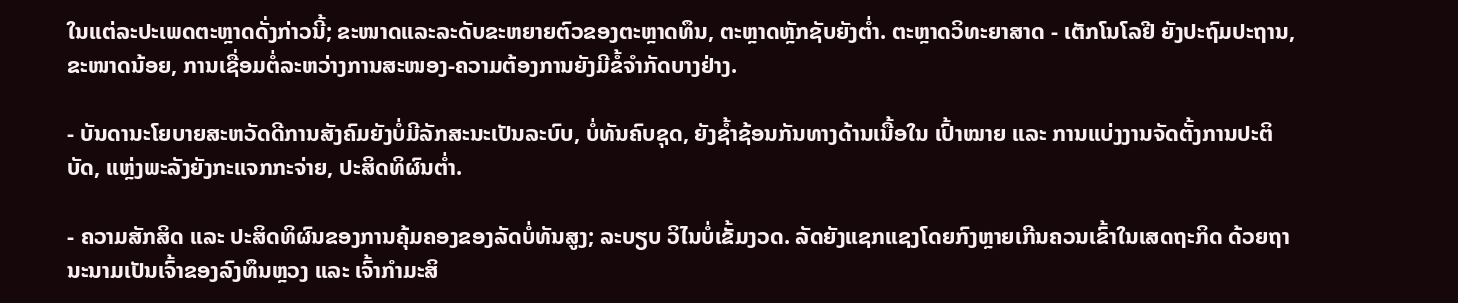ໃນແຕ່ລະປະເພດຕະຫຼາດດັ່ງກ່າວນີ້; ຂະໜາດແລະລະດັບຂະຫຍາຍຕົວຂອງຕະຫຼາດທຶນ, ຕະຫຼາດຫຼັກຊັບຍັງຕ່ຳ. ຕະຫຼາດວິທະຍາສາດ - ເຕັກໂນໂລຢີ ຍັງປະຖົມປະຖານ, ຂະໜາດນ້ອຍ, ການເຊື່ອມຕໍ່ລະຫວ່າງການສະໜອງ-ຄວາມຕ້ອງການຍັງມີຂໍ້ຈຳກັດບາງຢ່າງ.

- ບັນດານະໂຍບາຍສະຫວັດດີການສັງຄົມຍັງບໍ່ມີລັກສະນະເປັນລະບົບ, ບໍ່ທັນຄົບຊຸດ, ຍັງຊ້ຳຊ້ອນກັນທາງດ້ານເນື້ອໃນ ເປົ້າໝາຍ ແລະ ການແບ່ງງານຈັດຕັ້ງການປະຕິບັດ, ແຫຼ່ງພະລັງຍັງກະແຈກກະຈ່າຍ, ປະສິດທິຜົນຕ່ຳ.

- ຄວາມສັກສິດ ແລະ ປະສິດທິຜົນຂອງການຄຸ້ມຄອງຂອງລັດບໍ່ທັນສູງ; ລະບຽບ ວິໄນບໍ່ເຂັ້ມງວດ. ລັດຍັງແຊກແຊງໂດຍກົງຫຼາຍເກີນຄວນເຂົ້າໃນເສດຖະກິດ ດ້ວຍຖານະນາມເປັນເຈົ້າຂອງລົງທຶນຫຼວງ ແລະ ເຈົ້າກຳມະສິ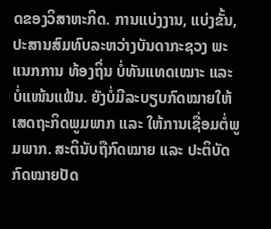ດຂອງວິສາຫະກິດ. ການແບ່ງງານ, ແບ່ງຂັ້ນ, ປະສານສົມທົບລະຫວ່າງບັນດາກະຊວງ ພະແນກການ ທ້ອງຖິ່ນ ບໍ່ທັນແທດເໝາະ ແລະ ບໍ່ແໜ້ນແຟ້ນ. ຍັງບໍ່ມີລະບຽບກົດໝາຍໃຫ້ເສດຖະກິດພູມພາກ ແລະ ໃຫ້ການເຊື່ອມຕໍ່ພູມພາກ. ສະຕິນັບຖືກົດໝາຍ ແລະ ປະຕິບັດກົດໝາຍປັດ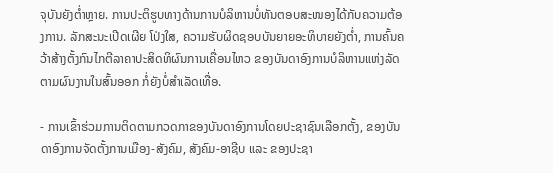ຈຸບັນຍັງຕ່ຳຫຼາຍ. ການປະຕິຮູບທາງດ້ານການບໍລິຫານບໍ່ທັນຕອບສະໜອງໄດ້ກັບຄວາມຕ້ອງການ. ລັກສະນະເປີດເຜີຍ ໂປ່ງໃສ, ຄວາມຮັບຜິດຊອບບັນຍາຍອະທິບາຍຍັງຕ່ຳ, ການຄົ້ນຄວ້າສ້າງຕັ້ງກົນໄກຕີລາຄາປະສິດທິຜົນການເຄື່ອນໄຫວ ຂອງບັນດາອົງການບໍລິຫານແຫ່ງລັດ ຕາມຜົນງານໃນສົ້ນອອກ ກໍ່ຍັງບໍ່ສຳເລັດເທື່ອ.

- ການເຂົ້າຮ່ວມການຕິດຕາມກວດກາຂອງບັນດາອົງການໂດຍປະຊາຊົນເລືອກຕັ້ງ, ຂອງບັນດາອົງການຈັດຕັ້ງການເມືອງ-ສັງຄົມ, ສັງຄົມ-ອາຊີບ ແລະ ຂອງປະຊາ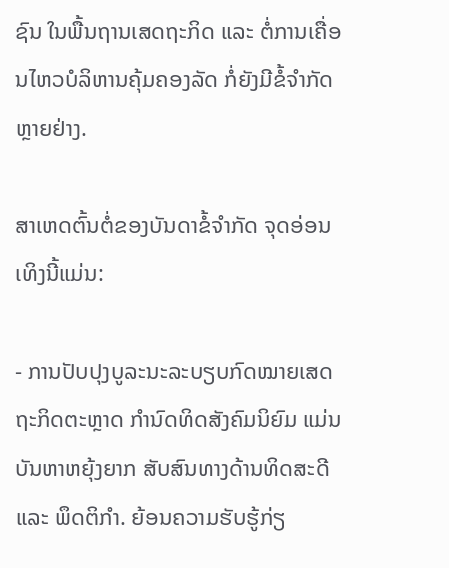ຊົນ ໃນພື້ນຖານເສດຖະກິດ ແລະ ຕໍ່ການເຄື່ອນໄຫວບໍລິຫານຄຸ້ມຄອງລັດ ກໍ່ຍັງມີຂໍ້ຈຳກັດຫຼາຍຢ່າງ.

ສາເຫດຕົ້ນຕໍ່ຂອງບັນດາຂໍ້ຈຳກັດ ຈຸດອ່ອນເທິງນີ້ແມ່ນ:

- ການປັບປຸງບູລະນະລະບຽບກົດໝາຍເສດຖະກິດຕະຫຼາດ ກຳນົດທິດສັງຄົມນິຍົມ ແມ່ນບັນຫາຫຍຸ້ງຍາກ ສັບສົນທາງດ້ານທິດສະດີ ແລະ ພຶດຕິກຳ. ຍ້ອນຄວາມຮັບຮູ້ກ່ຽ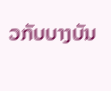ວກັບບາງບັນ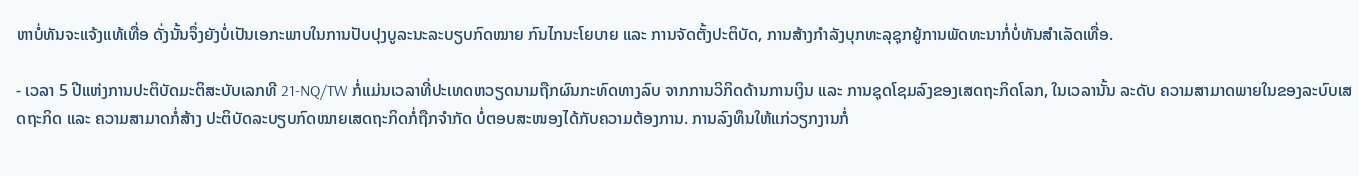ຫາບໍ່ທັນຈະແຈ້ງແທ້ເທື່ອ ດັ່ງນັ້ນຈຶ່ງຍັງບໍ່ເປັນເອກະພາບໃນການປັບປຸງບູລະນະລະບຽບກົດໝາຍ ກົນໄກນະໂຍບາຍ ແລະ ການຈັດຕັ້ງປະຕິບັດ, ການສ້າງກຳລັງບຸກທະລຸຊຸກຍູ້ການພັດທະນາກໍ່ບໍ່ທັນສຳເລັດເທື່ອ.

- ເວລາ 5 ປີແຫ່ງການປະຕິບັດມະຕິສະບັບເລກທີ 21-NQ/TW ກໍ່ແມ່ນເວລາທີ່ປະເທດຫວຽດນາມຖືກຜົນກະທົດທາງລົບ ຈາກການວິກິດດ້ານການເງິນ ແລະ ການຊຸດໂຊມລົງຂອງເສດຖະກິດໂລກ, ໃນເວລານັ້ນ ລະດັບ ຄວາມສາມາດພາຍໃນຂອງລະບົບເສດຖະກິດ ແລະ ຄວາມສາມາດກໍ່ສ້າງ ປະຕິບັດລະບຽບກົດໝາຍເສດຖະກິດກໍ່ຖືກຈຳກັດ ບໍ່ຕອບສະໜອງໄດ້ກັບຄວາມຕ້ອງການ. ການລົງທຶນໃຫ້ແກ່ວຽກງານກໍ່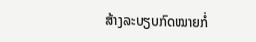ສ້າງລະບຽບກົດໝາຍກໍ່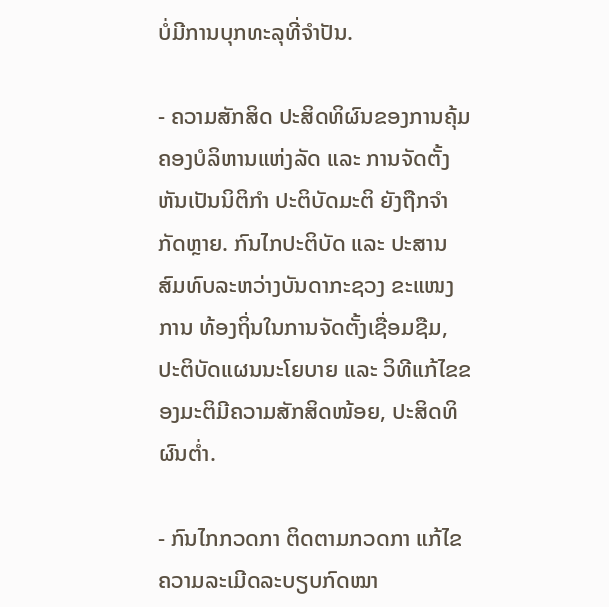ບໍ່ມີການບຸກທະລຸທີ່ຈຳປັນ.

- ຄວາມສັກສິດ ປະສິດທິຜົນຂອງການຄຸ້ມຄອງບໍລິຫານແຫ່ງລັດ ແລະ ການຈັດຕັ້ງຫັນເປັນນິຕິກຳ ປະຕິບັດມະຕິ ຍັງຖືກຈຳກັດຫຼາຍ. ກົນໄກປະຕິບັດ ແລະ ປະສານສົມທົບລະຫວ່າງບັນດາກະຊວງ ຂະແໜງການ ທ້ອງຖິ່ນໃນການຈັດຕັ້ງເຊື່ອມຊືມ, ປະຕິບັດແຜນນະໂຍບາຍ ແລະ ວິທີແກ້ໄຂຂອງມະຕິມີຄວາມສັກສິດໜ້ອຍ, ປະສິດທິຜົນຕ່ຳ.

- ກົນໄກກວດກາ ຕິດຕາມກວດກາ ແກ້ໄຂຄວາມລະເມີດລະບຽບກົດໝາ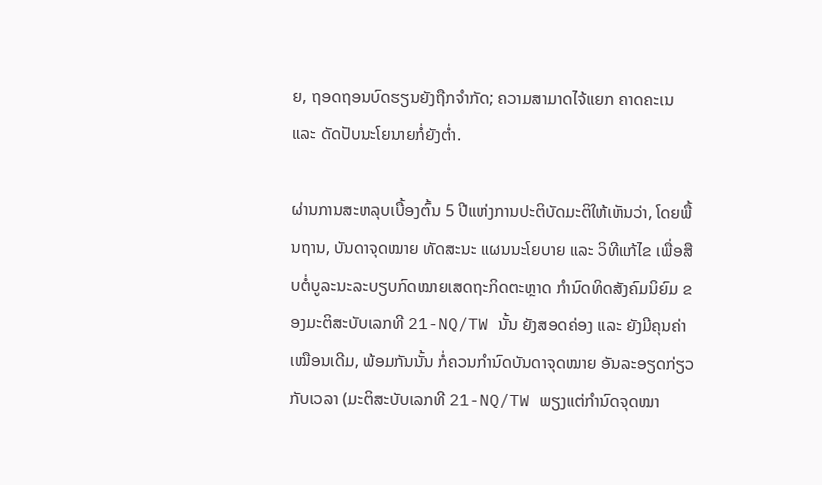ຍ, ຖອດຖອນບົດຮຽນຍັງຖືກຈຳກັດ; ຄວາມສາມາດໄຈ້ແຍກ ຄາດຄະເນ ແລະ ດັດປັບນະໂຍນາຍກໍ່ຍັງຕ່ຳ.

ຜ່ານການສະຫລຸບເບື້ອງຕົ້ນ 5 ປີແຫ່ງການປະຕິບັດມະຕິໃຫ້ເຫັນວ່າ, ໂດຍພື້ນຖານ, ບັນດາຈຸດໝາຍ ທັດສະນະ ແຜນນະໂຍບາຍ ແລະ ວິທີແກ້ໄຂ ເພື່ອສືບຕໍ່ບູລະນະລະບຽບກົດໝາຍເສດຖະກິດຕະຫຼາດ ກຳນົດທິດສັງຄົມນິຍົມ ຂອງມະຕິສະບັບເລກທີ 21-NQ/TW ນັ້ນ ຍັງສອດຄ່ອງ ແລະ ຍັງມີຄຸນຄ່າເໝືອນເດີມ, ພ້ອມກັນນັ້ນ ກໍ່ຄວນກຳນົດບັນດາຈຸດໝາຍ ອັນລະອຽດກ່ຽວກັບເວລາ (ມະຕິສະບັບເລກທີ 21-NQ/TW ພຽງແຕ່ກຳນົດຈຸດໝາ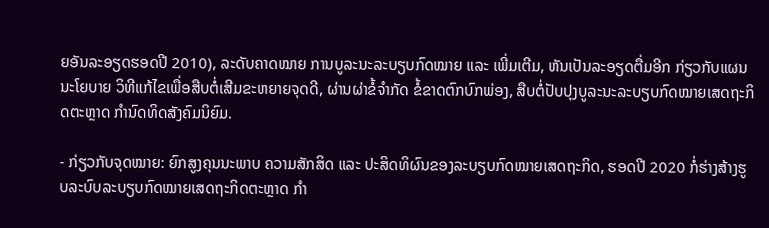ຍອັນລະອຽດຮອດປີ 2010), ລະດັບຄາດໝາຍ ການບູລະນະລະບຽບກົດໝາຍ ແລະ ເພີ່ມເຕີມ, ຫັນເປັນລະອຽດຕື່ມອີກ ກ່ຽວກັບແຜນນະໂຍບາຍ ວິທີແກ້ໄຂເພື່ອສືບຕໍ່ເສີມຂະຫຍາຍຈຸດດີ, ຜ່ານຜ່າຂໍ້ຈຳກັດ ຂໍ້ຂາດຕົກບົກພ່ອງ, ສືບຕໍ່ປັບປຸງບູລະນະລະບຽບກົດໝາຍເສດຖະກິດຕະຫຼາດ ກຳນົດທິດສັງຄົມນິຍົມ.

- ກ່ຽວກັບຈຸດໝາຍ: ຍົກສູງຄຸນນະພາບ ຄວາມສັກສິດ ແລະ ປະສິດທິຜົນຂອງລະບຽບກົດໝາຍເສດຖະກິດ, ຮອດປີ 2020 ກໍ່ຮ່າງສ້າງຮູບລະບົບລະບຽບກົດໝາຍເສດຖະກິດຕະຫຼາດ ກຳ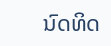ນົດທິດ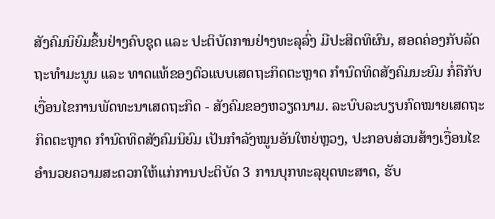ສັງຄົມນິຍົມຂຶ້ນຢ່າງຄົບຊຸດ ແລະ ປະຕິບັດການຢ່າງທະລຸລົ່ງ ມີປະສິດທິຜົນ, ສອດຄ່ອງກັບລັດຖະທຳມະນູນ ແລະ ທາດແທ້ຂອງຕົວແບບເສດຖະກິດຕະຫຼາດ ກຳນົດທິດສັງຄົມນະຍົມ ກໍ່ຄືກັບເງື່ອນໄຂການພັດທະນາເສດຖະກິດ - ສັງຄົມຂອງຫວຽດນາມ. ລະບົບລະບຽບກົດໝາຍເສດຖະກິດຕະຫຼາດ ກຳນົດທິດສັງຄົມນິຍົມ ເປັນກຳລັງໝູນອັນໃຫຍ່ຫຼວງ, ປະກອບສ່ວນສ້າງເງື່ອນໄຂອຳນວຍຄວາມສະດວກໃຫ້ແກ່ການປະຕິບັດ 3 ການບຸກທະລຸຍຸດທະສາດ, ຮັບ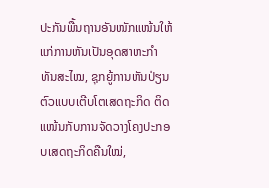ປະກັນພື້ນຖານອັນໜັກແໜ້ນໃຫ້ແກ່ການຫັນເປັນອຸດສາຫະກຳ ທັນສະໄໝ, ຊຸກຍູ້ການຫັນປ່ຽນຕົວແບບເຕີບໂຕເສດຖະກິດ ຕິດແໜ້ນກັບການຈັດວາງໂຄງປະກອບເສດຖະກິດຄືນໃໝ່,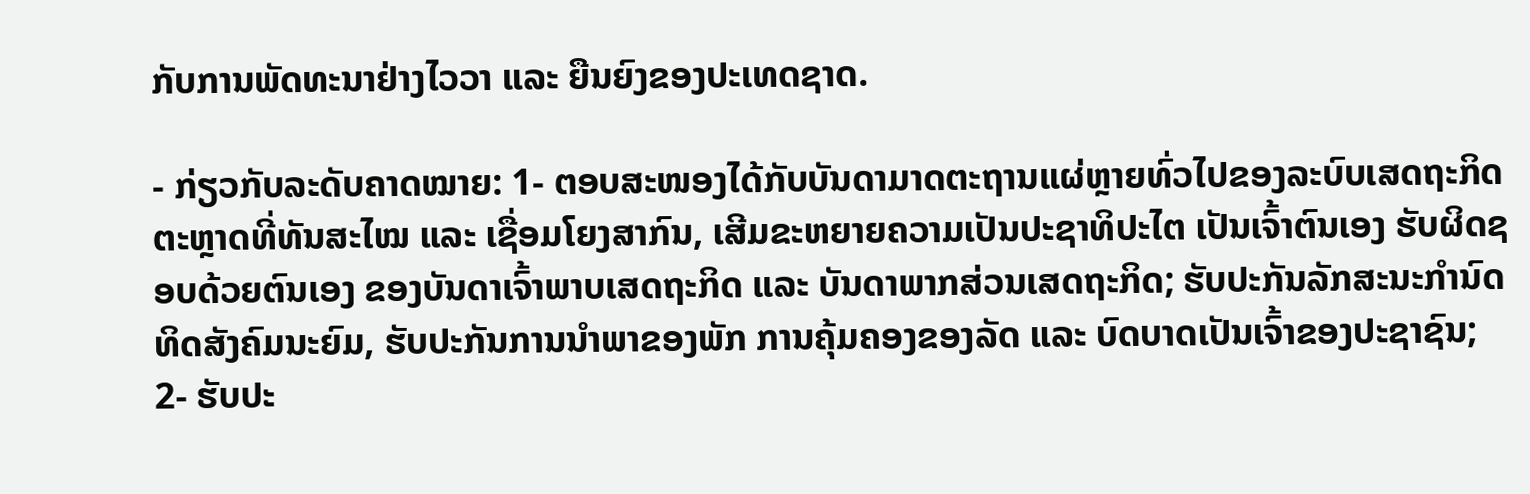ກັບການພັດທະນາຢ່າງໄວວາ ແລະ ຍືນຍົງຂອງປະເທດຊາດ.

- ກ່ຽວກັບລະດັບຄາດໝາຍ: 1- ຕອບສະໜອງໄດ້ກັບບັນດາມາດຕະຖານແຜ່ຫຼາຍທົ່ວໄປຂອງລະບົບເສດຖະກິດຕະຫຼາດທີ່ທັນສະໄໝ ແລະ ເຊື່ອມໂຍງສາກົນ, ເສີມຂະຫຍາຍຄວາມເປັນປະຊາທິປະໄຕ ເປັນເຈົ້າຕົນເອງ ຮັບຜິດຊອບດ້ວຍຕົນເອງ ຂອງບັນດາເຈົ້າພາບເສດຖະກິດ ແລະ ບັນດາພາກສ່ວນເສດຖະກິດ; ຮັບປະກັນລັກສະນະກຳນົດທິດສັງຄົມນະຍົມ, ຮັບປະກັນການນຳພາຂອງພັກ ການຄຸ້ມຄອງຂອງລັດ ແລະ ບົດບາດເປັນເຈົ້າຂອງປະຊາຊົນ; 2- ຮັບປະ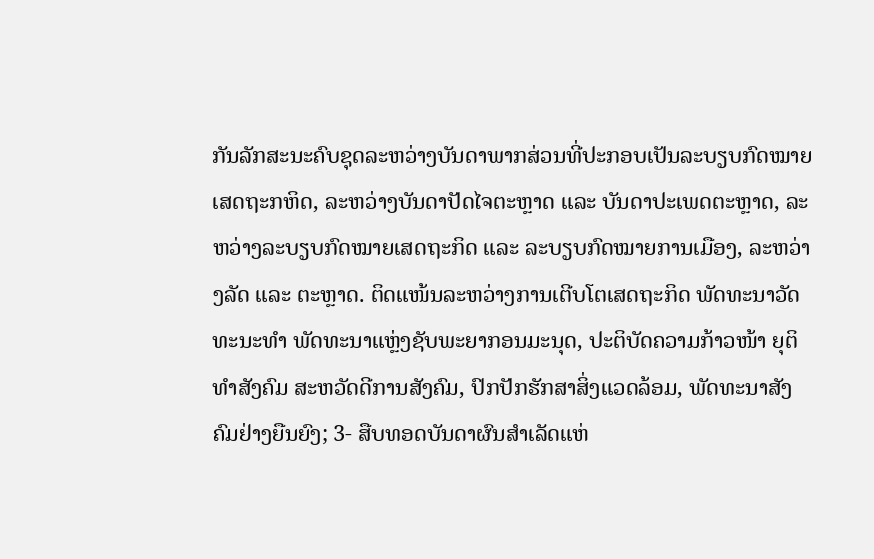ກັນລັກສະນະຄົບຊຸດລະຫວ່າງບັນດາພາກສ່ວນທີ່ປະກອບເປັນລະບຽບກົດໝາຍເສດຖະກຫິດ, ລະຫວ່າງບັນດາປັດໄຈຕະຫຼາດ ແລະ ບັນດາປະເພດຕະຫຼາດ, ລະຫວ່າງລະບຽບກົດໝາຍເສດຖະກິດ ແລະ ລະບຽບກົດໝາຍການເມືອງ, ລະຫວ່າງລັດ ແລະ ຕະຫຼາດ. ຕິດແໜ້ນລະຫວ່າງການເຕີບໂຕເສດຖະກິດ ພັດທະນາວັດທະນະທຳ ພັດທະນາແຫຼ່ງຊັບພະຍາກອນມະນຸດ, ປະຕິບັດຄວາມກ້າວໜ້າ ຍຸຕິທຳສັງຄົມ ສະຫວັດດີການສັງຄົມ, ປົກປັກຮັກສາສິ່ງແວດລ້ອມ, ພັດທະນາສັງຄົມຢ່າງຍືນຍົງ; 3- ສືບທອດບັນດາຜົນສຳເລັດແຫ່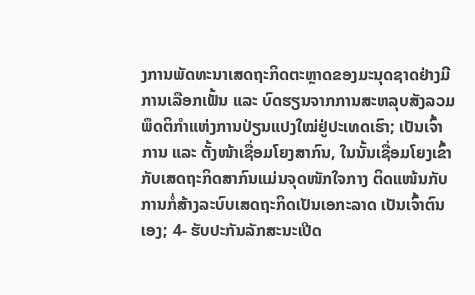ງການພັດທະນາເສດຖະກິດຕະຫຼາດຂອງມະນຸດຊາດຢ່າງມີການເລືອກເຟັ້ນ ແລະ ບົດຮຽນຈາກການສະຫລຸບສັງລວມພຶດຕິກຳແຫ່ງການປ່ຽນແປງໃໝ່ຢູ່ປະເທດເຮົາ; ເປັນເຈົ້າການ ແລະ ຕັ້ງໜ້າເຊື່ອມໂຍງສາກົນ, ໃນນັ້ນເຊື່ອມໂຍງເຂົ້າກັບເສດຖະກິດສາກົນແມ່ນຈຸດໜັກໃຈກາງ ຕິດແໜ້ນກັບການກໍ່ສ້າງລະບົບເສດຖະກິດເປັນເອກະລາດ ເປັນເຈົ້າຕົນເອງ; 4- ຮັບປະກັນລັກສະນະເປີດ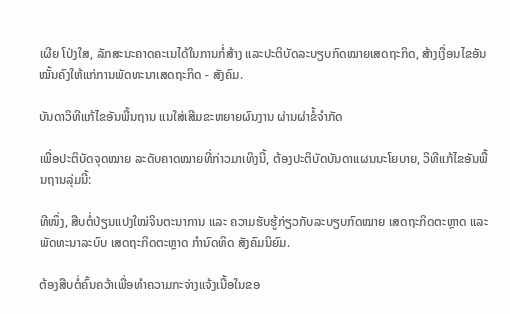ເຜີຍ ໂປ່ງໃສ, ລັກສະນະຄາດຄະເນໄດ້ໃນການກໍ່ສ້າງ ແລະປະຕິບັດລະບຽບກົດໝາຍເສດຖະກິດ, ສ້າງເງື່ອນໄຂອັນໝັ້ນຄົງໃຫ້ແກ່ການພັດທະນາເສດຖະກິດ - ສັງຄົມ.

ບັນດາວິທີແກ້ໄຂອັນພື້ນຖານ ແນໃສ່ເສີມຂະຫຍາຍຜົນງານ ຜ່ານຜ່າຂໍ້ຈຳກັດ

ເພື່ອປະຕິບັດຈຸດໝາຍ ລະດັບຄາດໝາຍທີ່ກ່າວມາເທິງນີ້, ຕ້ອງປະຕິບັດບັນດາແຜນນະໂຍບາຍ, ວິທີແກ້ໄຂອັນພື້ນຖານລຸ່ມນີ້:

ທີໜຶ່ງ, ສືບຕໍ່ປ່ຽນແປງໃໝ່ຈິນຕະນາການ ແລະ ຄວາມຮັບຮູ້ກ່ຽວກັບລະບຽບກົດໝາຍ ເສດຖະກິດຕະຫຼາດ ແລະພັດທະນາລະບົບ ເສດຖະກິດຕະຫຼາດ ກຳນົດທິດ ສັງຄົມນິຍົມ.

ຕ້ອງສືບຕໍ່ຄົ້ນຄວ້າເພື່ອທຳຄວາມກະຈ່າງແຈ້ງເນື້ອໃນຂອ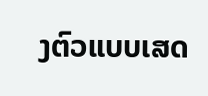ງຕົວແບບເສດ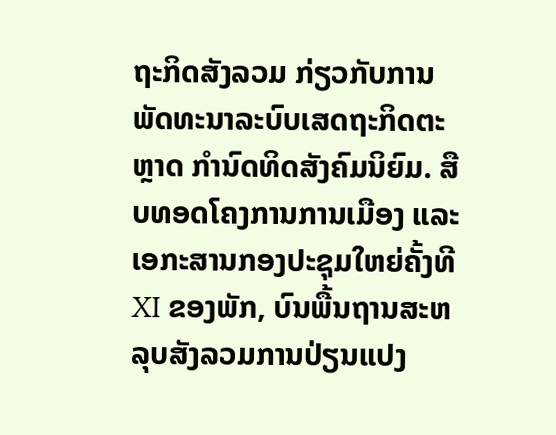ຖະກິດສັງລວມ ກ່ຽວກັບການພັດທະນາລະບົບເສດຖະກິດຕະຫຼາດ ກຳນົດທິດສັງຄົມນິຍົມ. ສືບທອດໂຄງການການເມືອງ ແລະ ເອກະສານກອງປະຊຸມໃຫຍ່ຄັ້ງທີ XI ຂອງພັກ, ບົນພື້ນຖານສະຫລຸບສັງລວມການປ່ຽນແປງ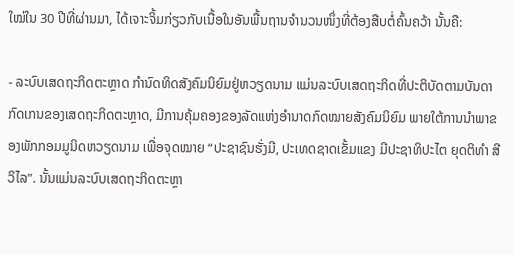ໃໝ່ໃນ 30 ປີທີ່ຜ່ານມາ, ໄດ້ເຈາະຈິ້ມກ່ຽວກັບເນື້ອໃນອັນພື້ນຖານຈຳນວນໜຶ່ງທີ່ຕ້ອງສືບຕໍ່ຄົ້ນຄວ້າ ນັ້ນຄື:

- ລະບົບເສດຖະກິດຕະຫຼາດ ກຳນົດທິດສັງຄົມນິຍົມຢູ່ຫວຽດນາມ ແມ່ນລະບົບເສດຖະກິດທີ່ປະຕິບັດຕາມບັນດາກົດເກນຂອງເສດຖະກິດຕະຫຼາດ, ມີການຄຸ້ມຄອງຂອງລັດແຫ່ງອຳນາດກົດໝາຍສັງຄົມນິຍົມ ພາຍໃຕ້ການນຳພາຂອງພັກກອມມູນິດຫວຽດນາມ ເພື່ອຈຸດໝາຍ “ປະຊາຊົນຮັ່ງມີ, ປະເທດຊາດເຂັ້ມແຂງ ມີປະຊາທິປະໄຕ ຍຸດຕິທຳ ສີວິໄລ”. ນັ້ນແມ່ນລະບົບເສດຖະກິດຕະຫຼາ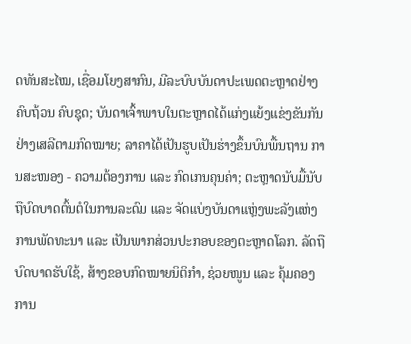ດທັນສະໄໝ, ເຊື່ອມໂຍງສາກົນ, ມີລະບົບບັນດາປະເພດຕະຫຼາດຢ່າງຄົບຖ້ວນ ຄົບຊຸດ; ບັນດາເຈົ້າພາບໃນຕະຫຼາດໄດ້ແກ່ງແຍ້ງແຂ່ງຂັນກັນຢ່າງເສລີຕາມກົດໝາຍ; ລາຄາໄດ້ເປັນຮູບເປັນຮ່າງຂຶ້ນບົນພື້ນຖານ ການສະໜອງ - ຄວາມຕ້ອງການ ແລະ ກົດເກນຄຸນຄ່າ; ຕະຫຼາດນັບມື້ນັບຖືບົດບາດຕົ້ນຕໍໃນການລະດົມ ແລະ ຈັດແບ່ງບັນດາແຫຼ່ງພະລັງແຫ່ງການພັດທະນາ ແລະ ເປັນພາກສ່ວນປະກອບຂອງຕະຫຼາດໂລກ. ລັດຖືບົດບາດຮັບໃຊ້, ສ້າງຂອບກົດໝາຍນິຕິກຳ, ຊ່ວຍໜູນ ແລະ ຄຸ້ມຄອງການ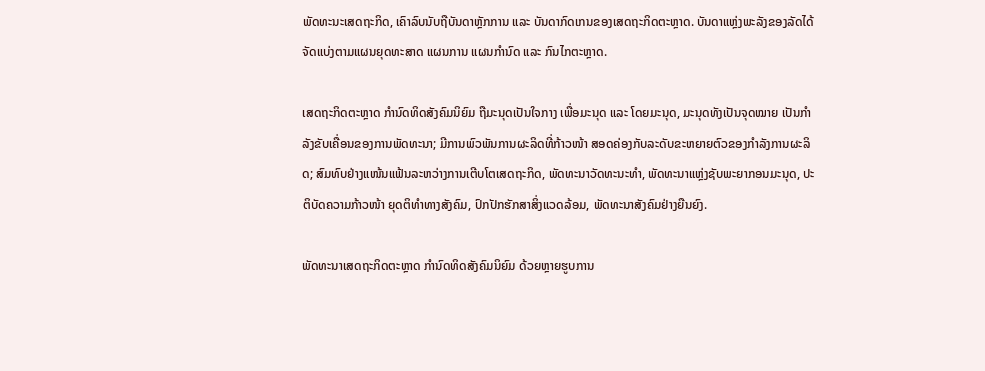ພັດທະນະເສດຖະກິດ, ເຄົາລົບນັບຖືບັນດາຫຼັກການ ແລະ ບັນດາກົດເກນຂອງເສດຖະກິດຕະຫຼາດ. ບັນດາແຫຼ່ງພະລັງຂອງລັດໄດ້ຈັດແບ່ງຕາມແຜນຍຸດທະສາດ ແຜນການ ແຜນກຳນົດ ແລະ ກົນໄກຕະຫຼາດ.

ເສດຖະກິດຕະຫຼາດ ກຳນົດທິດສັງຄົມນິຍົມ ຖືມະນຸດເປັນໃຈກາງ ເພື່ອມະນຸດ ແລະ ໂດຍມະນຸດ, ມະນຸດທັງເປັນຈຸດໝາຍ ເປັນກຳລັງຂັບເຄື່ອນຂອງການພັດທະນາ; ມີການພົວພັນການຜະລິດທີ່ກ້າວໜ້າ ສອດຄ່ອງກັບລະດັບຂະຫຍາຍຕົວຂອງກຳລັງການຜະລິດ; ສົມທົບຢ່າງແໜ້ນແຟ້ນລະຫວ່າງການເຕີບໂຕເສດຖະກິດ, ພັດທະນາວັດທະນະທຳ, ພັດທະນາແຫຼ່ງຊັບພະຍາກອນມະນຸດ, ປະຕິບັດຄວາມກ້າວໜ້າ ຍຸດຕິທຳທາງສັງຄົມ, ປົກປັກຮັກສາສິ່ງແວດລ້ອມ, ພັດທະນາສັງຄົມຢ່າງຍືນຍົງ.

ພັດທະນາເສດຖະກິດຕະຫຼາດ ກຳນົດທິດສັງຄົມນິຍົມ ດ້ວຍຫຼາຍຮູບການ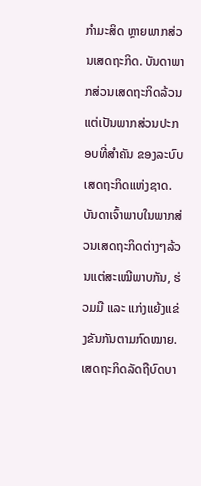ກຳມະສິດ ຫຼາຍພາກສ່ວນເສດຖະກິດ. ບັນດາພາກສ່ວນເສດຖະກິດລ້ວນແຕ່ເປັນພາກສ່ວນປະກອບທີ່ສຳຄັນ ຂອງລະບົບເສດຖະກິດແຫ່ງຊາດ. ບັນດາເຈົ້າພາບໃນພາກສ່ວນເສດຖະກິດຕ່າງໆລ້ວນແຕ່ສະເໝີພາບກັນ, ຮ່ວມມື ແລະ ແກ່ງແຍ້ງແຂ່ງຂັນກັນຕາມກົດໝາຍ. ເສດຖະກິດລັດຖືບົດບາ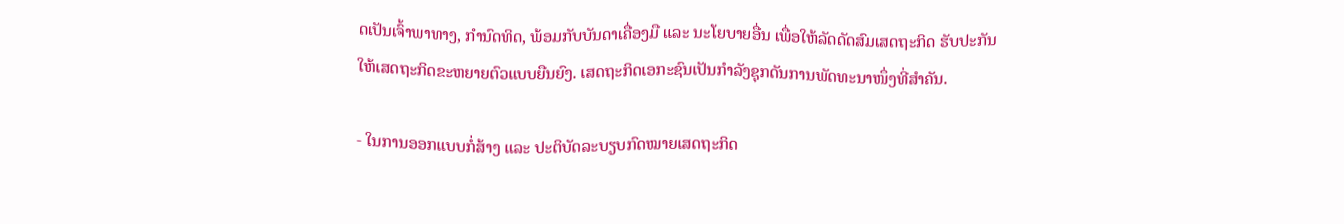ດເປັນເຈົ້າພາທາງ, ກຳນົດທິດ, ພ້ອມກັບບັນດາເຄື່ອງມື ແລະ ນະໂຍບາຍອື່ນ ເພື່ອໃຫ້ລັດດັດສົມເສດຖະກິດ ຮັບປະກັນໃຫ້ເສດຖະກິດຂະຫຍາຍຕົວແບບຍືນຍົງ. ເສດຖະກິດເອກະຊົນເປັນກຳລັງຊຸກດັນການພັດທະນາໜຶ່ງທີ່ສຳຄັນ.

- ໃນການອອກແບບກໍ່ສ້າງ ແລະ ປະຕິບັດລະບຽບກົດໝາຍເສດຖະກິດ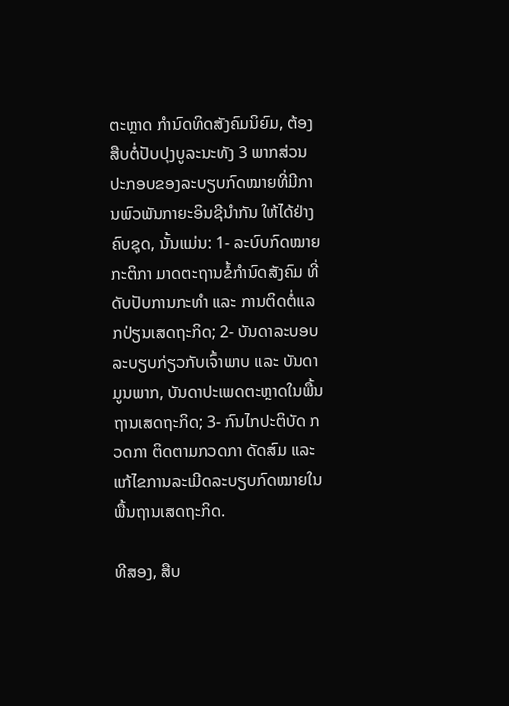ຕະຫຼາດ ກຳນົດທິດສັງຄົມນິຍົມ, ຕ້ອງສືບຕໍ່ປັບປຸງບູລະນະທັງ 3 ພາກສ່ວນປະກອບຂອງລະບຽບກົດໝາຍທີ່ມີການພົວພັນກາຍະອິນຊີນຳກັນ ໃຫ້ໄດ້ຢ່າງຄົບຊຸດ, ນັ້ນແມ່ນ: 1- ລະບົບກົດໝາຍ ກະຕິກາ ມາດຕະຖານຂໍ້ກຳນົດສັງຄົມ ທີ່ດັບປັບການກະທຳ ແລະ ການຕິດຕໍ່ແລກປ່ຽນເສດຖະກິດ; 2- ບັນດາລະບອບລະບຽບກ່ຽວກັບເຈົ້າພາບ ແລະ ບັນດາມູນພາກ, ບັນດາປະເພດຕະຫຼາດໃນພື້ນຖານເສດຖະກິດ; 3- ກົນໄກປະຕິບັດ ກວດກາ ຕິດຕາມກວດກາ ດັດສົມ ແລະ ແກ້ໄຂການລະເມີດລະບຽບກົດໝາຍໃນພື້ນຖານເສດຖະກິດ.

ທີສອງ, ສືບ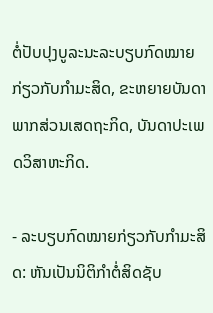ຕໍ່ປັບປຸງບູລະນະລະບຽບກົດໝາຍກ່ຽວກັບກຳມະສິດ, ຂະຫຍາຍບັນດາພາກສ່ວນເສດຖະກິດ, ບັນດາປະເພດວິສາຫະກິດ.

- ລະບຽບກົດໝາຍກ່ຽວກັບກຳມະສິດ: ຫັນເປັນນິຕິກຳຕໍ່ສິດຊັບ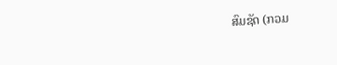ສົມຊັດ (ກວມ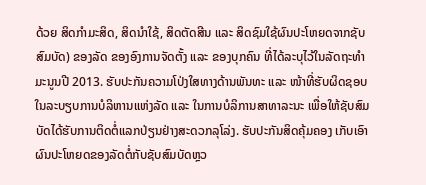ດ້ວຍ ສິດກຳມະສິດ, ສິດນຳໃຊ້, ສິດຕັດສີນ ແລະ ສິດຊົມໃຊ້ຜົນປະໂຫຍດຈາກຊັບສົມບັດ) ຂອງລັດ ຂອງອົງການຈັດຕັ້ງ ແລະ ຂອງບຸກຄົນ ທີ່ໄດ້ລະບຸໄວ້ໃນລັດຖະທຳມະນູນປີ 2013. ຮັບປະກັນຄວາມໂປ່ງໃສທາງດ້ານພັນທະ ແລະ ໜ້າທີ່ຮັບຜິດຊອບ ໃນລະບຽບການບໍລິຫານແຫ່ງລັດ ແລະ ໃນການບໍລິການສາທາລະນະ ເພື່ອໃຫ້ຊັບສົມບັດໄດ້ຮັບການຕິດຕໍ່ແລກປ່ຽນຢ່າງສະດວກລຸໂລ່ງ. ຮັບປະກັນສິດຄຸ້ມຄອງ ເກັບເອົາຜົນປະໂຫຍດຂອງລັດຕໍ່ກັບຊັບສົມບັດຫຼວ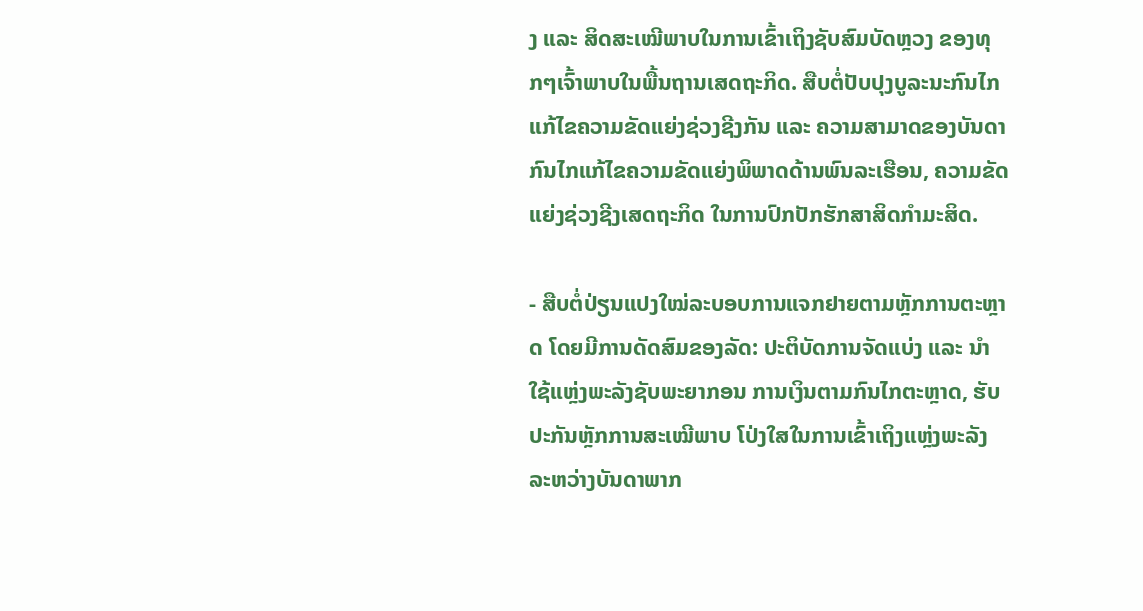ງ ແລະ ສິດສະເໝີພາບໃນການເຂົ້າເຖິງຊັບສົມບັດຫຼວງ ຂອງທຸກໆເຈົ້າພາບໃນພື້ນຖານເສດຖະກິດ. ສືບຕໍ່ປັບປຸງບູລະນະກົນໄກແກ້ໄຂຄວາມຂັດແຍ່ງຊ່ວງຊີງກັນ ແລະ ຄວາມສາມາດຂອງບັນດາກົນໄກແກ້ໄຂຄວາມຂັດແຍ່ງພິພາດດ້ານພົນລະເຮືອນ, ຄວາມຂັດແຍ່ງຊ່ວງຊີງເສດຖະກິດ ໃນການປົກປັກຮັກສາສິດກຳມະສິດ.

- ສືບຕໍ່ປ່ຽນແປງໃໝ່ລະບອບການແຈກຢາຍຕາມຫຼັກການຕະຫຼາດ ໂດຍມີການດັດສົມຂອງລັດ: ປະຕິບັດການຈັດແບ່ງ ແລະ ນຳໃຊ້ແຫຼ່ງພະລັງຊັບພະຍາກອນ ການເງິນຕາມກົນໄກຕະຫຼາດ, ຮັບປະກັນຫຼັກການສະເໝີພາບ ໂປ່ງໃສໃນການເຂົ້າເຖິງແຫຼ່ງພະລັງ ລະຫວ່າງບັນດາພາກ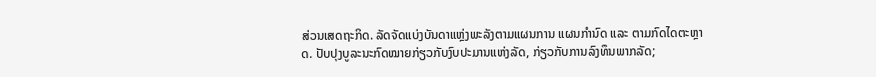ສ່ວນເສດຖະກິດ. ລັດຈັດແບ່ງບັນດາແຫຼ່ງພະລັງຕາມແຜນການ ແຜນກຳນົດ ແລະ ຕາມກົດໄດຕະຫຼາດ. ປັບປຸງບູລະນະກົດໝາຍກ່ຽວກັບງົບປະມານແຫ່ງລັດ, ກ່ຽວກັບການລົງທຶນພາກລັດ;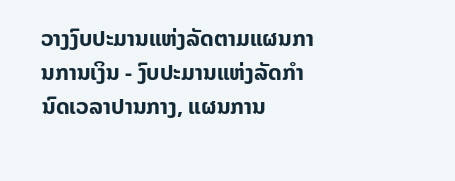ວາງງົບປະມານແຫ່ງລັດຕາມແຜນການການເງິນ - ງົບປະມານແຫ່ງລັດກຳນົດເວລາປານກາງ, ແຜນການ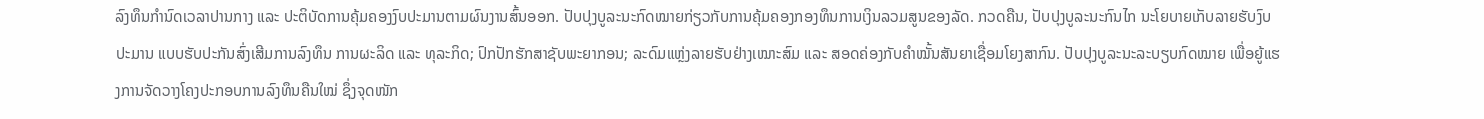ລົງທຶນກຳນົດເວລາປານກາງ ແລະ ປະຕິບັດການຄຸ້ມຄອງງົບປະມານຕາມຜົນງານສົ້ນອອກ. ປັບປຸງບູລະນະກົດໝາຍກ່ຽວກັບການຄຸ້ມຄອງກອງທຶນການເງິນລວມສູນຂອງລັດ. ກວດຄືນ, ປັບປຸງບູລະນະກົນໄກ ນະໂຍບາຍເກັບລາຍຮັບງົບປະມານ ແບບຮັບປະກັນສົ່ງເສີມການລົງທຶນ ການຜະລິດ ແລະ ທຸລະກິດ; ປົກປັກຮັກສາຊັບພະຍາກອນ; ລະດົມແຫຼ່ງລາຍຮັບຢ່າງເໝາະສົມ ແລະ ສອດຄ່ອງກັບຄຳໝັ້ນສັນຍາເຊື່ອມໂຍງສາກົນ. ປັບປຸງບູລະນະລະບຽບກົດໝາຍ ເພື່ອຍູ້ແຮງການຈັດວາງໂຄງປະກອບການລົງທຶນຄືນໃໝ່ ຊຶ່ງຈຸດໜັກ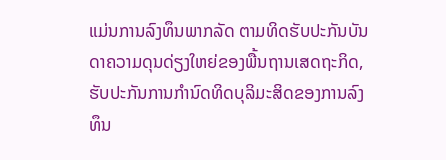ແມ່ນການລົງທຶນພາກລັດ ຕາມທິດຮັບປະກັນບັນດາຄວາມດຸນດ່ຽງໃຫຍ່ຂອງພື້ນຖານເສດຖະກິດ, ຮັບປະກັນການກຳນົດທິດບຸລິມະສິດຂອງການລົງທຶນ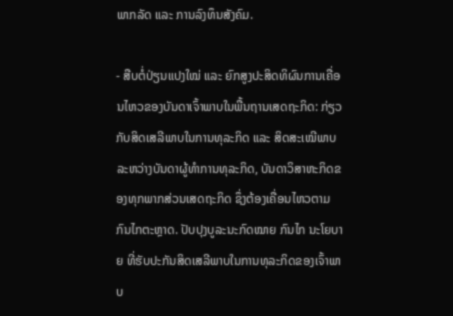ພາກລັດ ແລະ ການລົງທຶນສັງຄົມ.

- ສືບຕໍ່ປ່ຽນແປງໃໝ່ ແລະ ຍົກສູງປະສິດທິຜົນການເຄື່ອນໄຫວຂອງບັນດາເຈົ້າພາບໃນພື້ນຖານເສດຖະກິດ: ກ່ຽວກັບສິດເສລີພາບໃນການທຸລະກິດ ແລະ ສິດສະເໝີພາບລະຫວ່າງບັນດາຜູ້ທຳການທຸລະກິດ, ບັນດາວິສາຫະກິດຂອງທຸກພາກສ່ວນເສດຖະກິດ ຊຶ່ງຕ້ອງເຄື່ອນໄຫວຕາມກົນໄກຕະຫຼາດ. ປັບປຸງບູລະນະກົດໝາຍ ກົນໄກ ນະໂຍບາຍ ທີ່ຮັບປະກັນສິດເສລີພາບໃນການທຸລະກິດຂອງເຈົ້າພາບ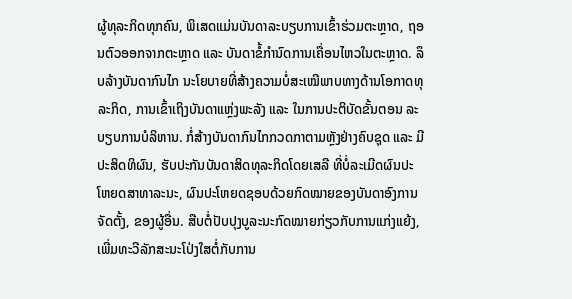ຜູ້ທຸລະກິດທຸກຄົນ, ພິເສດແມ່ນບັນດາລະບຽບການເຂົ້າຮ່ວມຕະຫຼາດ, ຖອນຕົວອອກຈາກຕະຫຼາດ ແລະ ບັນດາຂໍ້ກຳນົດການເຄື່ອນໄຫວໃນຕະຫຼາດ. ລຶບລ້າງບັນດາກົນໄກ ນະໂຍບາຍທີ່ສ້າງຄວາມບໍ່ສະເໝີພາບທາງດ້ານໂອກາດທຸລະກິດ, ການເຂົ້າເຖິງບັນດາແຫຼ່ງພະລັງ ແລະ ໃນການປະຕິບັດຂັ້ນຕອນ ລະບຽບການບໍລິຫານ. ກໍ່ສ້າງບັນດາກົນໄກກວດກາຕາມຫຼັງຢ່າງຄົບຊຸດ ແລະ ມີປະສິດທິຜົນ, ຮັບປະກັນບັນດາສິດທຸລະກິດໂດຍເສລີ ທີ່ບໍ່ລະເມີດຜົນປະໂຫຍດສາທາລະນະ, ຜົນປະໂຫຍດຊອບດ້ວຍກົດໝາຍຂອງບັນດາອົງການຈັດຕັ້ງ, ຂອງຜູ້ອື່ນ. ສືບຕໍ່ປັບປຸງບູລະນະກົດໝາຍກ່ຽວກັບການແກ່ງແຍ້ງ, ເພີ່ມທະວີລັກສະນະໂປ່ງໃສຕໍ່ກັບການ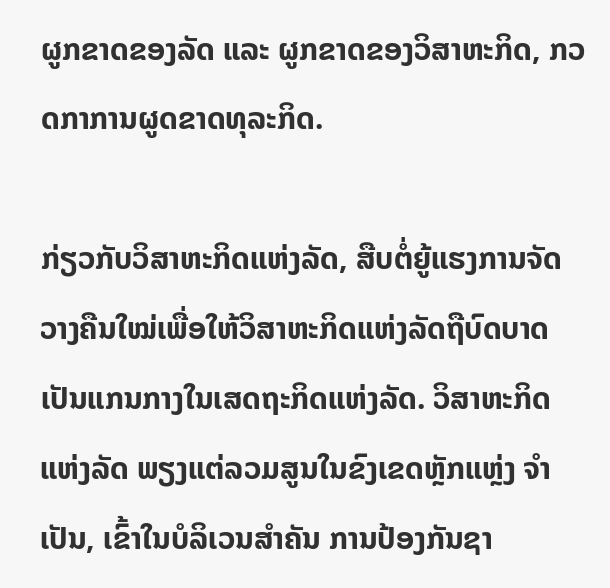ຜູກຂາດຂອງລັດ ແລະ ຜູກຂາດຂອງວິສາຫະກິດ, ກວດກາການຜູດຂາດທຸລະກິດ.

ກ່ຽວກັບວິສາຫະກິດແຫ່ງລັດ, ສືບຕໍ່ຍູ້ແຮງການຈັດວາງຄືນໃໝ່ເພື່ອໃຫ້ວິສາຫະກິດແຫ່ງລັດຖືບົດບາດເປັນແກນກາງໃນເສດຖະກິດແຫ່ງລັດ. ວິສາຫະກິດແຫ່ງລັດ ພຽງແຕ່ລວມສູນໃນຂົງເຂດຫຼັກແຫຼ່ງ ຈຳເປັນ, ເຂົ້າໃນບໍລິເວນສຳຄັນ ການປ້ອງກັນຊາ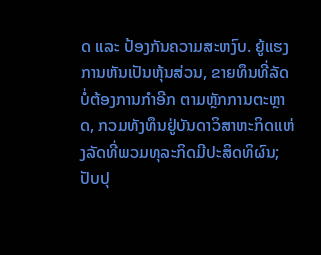ດ ແລະ ປ້ອງກັນຄວາມສະຫງົບ. ຍູ້ແຮງການຫັນເປັນຫຸ້ນສ່ວນ, ຂາຍທຶນທີ່ລັດບໍ່ຕ້ອງການກຳອີກ ຕາມຫຼັກການຕະຫຼາດ, ກວມທັງທຶນຢູ່ບັນດາວິສາຫະກິດແຫ່ງລັດທີ່ພວມທຸລະກິດມີປະສິດທິຜົນ; ປັບປຸ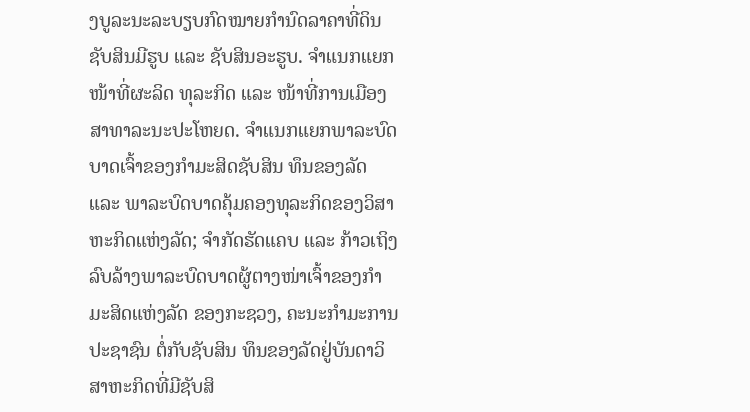ງບູລະນະລະບຽບກົດໝາຍກຳນົດລາຄາທີ່ດິນ ຊັບສິນມີຮູບ ແລະ ຊັບສິນອະຮູບ. ຈຳແນກແຍກໜ້າທີ່ຜະລິດ ທຸລະກິດ ແລະ ໜ້າທີ່ການເມືອງ ສາທາລະນະປະໂຫຍດ. ຈຳແນກແຍກພາລະບົດບາດເຈົ້າຂອງກຳມະສິດຊັບສິນ ທຶນຂອງລັດ ແລະ ພາລະບົດບາດຄຸ້ມຄອງທຸລະກິດຂອງວິສາຫະກິດແຫ່ງລັດ; ຈຳກັດຮັດແຄບ ແລະ ກ້າວເຖິງລົບລ້າງພາລະບົດບາດຜູ້ຕາງໜ່າເຈົ້າຂອງກຳມະສິດແຫ່ງລັດ ຂອງກະຊວງ, ຄະນະກຳມະການປະຊາຊົນ ຕໍ່ກັບຊັບສິນ ທຶນຂອງລັດຢູ່ບັນດາວິສາຫະກິດທີ່ມີຊັບສິ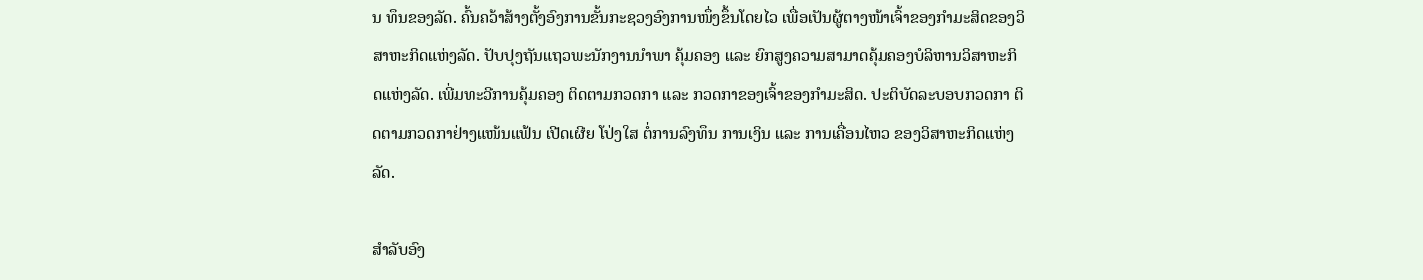ນ ທຶນຂອງລັດ. ຄົ້ນຄວ້າສ້າງຕັ້ງອົງການຂັ້ນກະຊວງອົງການໜຶ່ງຂຶ້ນໂດຍໄວ ເພື່ອເປັນຜູ້ຕາງໜ້າເຈົ້າຂອງກຳມະສິດຂອງວິສາຫະກິດແຫ່ງລັດ. ປັບປຸງຖັນແຖວພະນັກງານນຳພາ ຄຸ້ມຄອງ ແລະ ຍົກສູງຄວາມສາມາດຄຸ້ມຄອງບໍລິຫານວິສາຫະກິດແຫ່ງລັດ. ເພີ່ມທະວີການຄຸ້ມຄອງ ຕິດຕາມກວດກາ ແລະ ກວດກາຂອງເຈົ້າຂອງກຳມະສິດ. ປະຕິບັດລະບອບກວດກາ ຕິດຕາມກວດກາຢ່າງແໜ້ນແຟ້ນ ເປີດເຜີຍ ໂປ່ງໃສ ຕໍ່ການລົງທຶນ ການເງິນ ແລະ ການເຄື່ອນໄຫວ ຂອງວິສາຫະກິດແຫ່ງລັດ.

ສຳລັບອົງ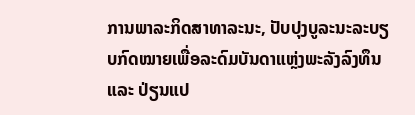ການພາລະກິດສາທາລະນະ, ປັບປຸງບູລະນະລະບຽບກົດໝາຍເພື່ອລະດົມບັນດາແຫຼ່ງພະລັງລົງທຶນ ແລະ ປ່ຽນແປ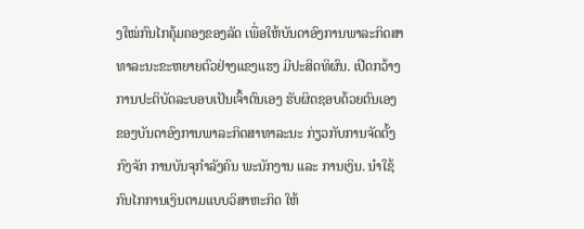ງໃໝ່ກົນໄກຄຸ້ມຄອງຂອງລັດ ເພື່ອໃຫ້ບັນດາອົງການພາລະກິດສາທາລະນະຂະຫຍາຍຕົວຢ່າງແຂງແຮງ ມີປະສິດທິຜົນ. ເປີດກວ້າງການປະຕິບັດລະບອບເປັນເຈົ້າຕົນເອງ ຮັບຜິດຊອບດ້ວຍຕົນເອງ ຂອງບັນດາອົງການພາລະກິດສາທາລະນະ ກ່ຽວກັບການຈັດຕັ້ງກົງຈັກ ການບັນຈຸກຳລັງຄົນ ພະນັກງານ ແລະ ການເງິນ. ນຳໃຊ້ກົນໄກການເງິນຕາມແບບວິສາຫະກິດ ໃຫ້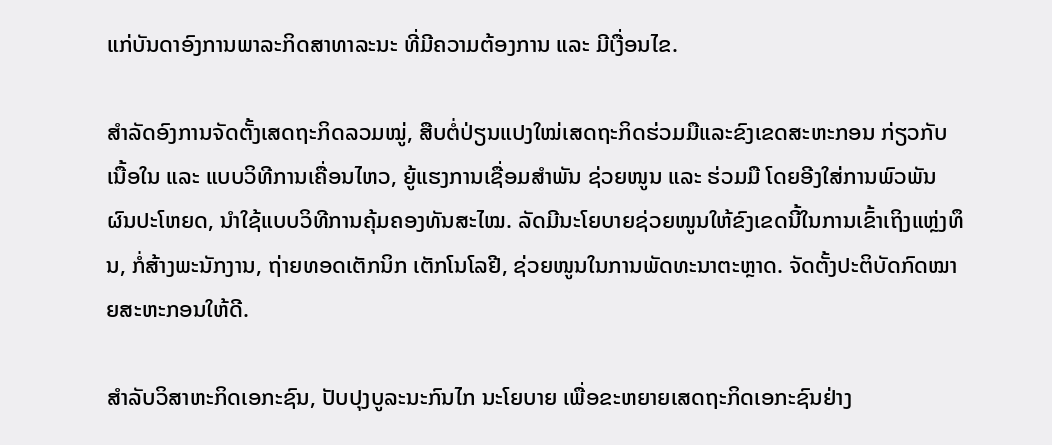ແກ່ບັນດາອົງການພາລະກິດສາທາລະນະ ທີ່ມີຄວາມຕ້ອງການ ແລະ ມີເງື່ອນໄຂ.

ສຳລັດອົງການຈັດຕັ້ງເສດຖະກິດລວມໝູ່, ສືບຕໍ່ປ່ຽນແປງໃໝ່ເສດຖະກິດຮ່ວມມືແລະຂົງເຂດສະຫະກອນ ກ່ຽວກັບເນື້ອໃນ ແລະ ແບບວິທີການເຄື່ອນໄຫວ, ຍູ້ແຮງການເຊື່ອມສຳພັນ ຊ່ວຍໜູນ ແລະ ຮ່ວມມື ໂດຍອີງໃສ່ການພົວພັນຜົນປະໂຫຍດ, ນຳໃຊ້ແບບວິທີການຄຸ້ມຄອງທັນສະໄໝ. ລັດມີນະໂຍບາຍຊ່ວຍໜູນໃຫ້ຂົງເຂດນີ້ໃນການເຂົ້າເຖິງແຫຼ່ງທຶນ, ກໍ່ສ້າງພະນັກງານ, ຖ່າຍທອດເຕັກນິກ ເຕັກໂນໂລຢີ, ຊ່ວຍໜູນໃນການພັດທະນາຕະຫຼາດ. ຈັດຕັ້ງປະຕິບັດກົດໝາຍສະຫະກອນໃຫ້ດີ.

ສຳລັບວິສາຫະກິດເອກະຊົນ, ປັບປຸງບູລະນະກົນໄກ ນະໂຍບາຍ ເພື່ອຂະຫຍາຍເສດຖະກິດເອກະຊົນຢ່າງ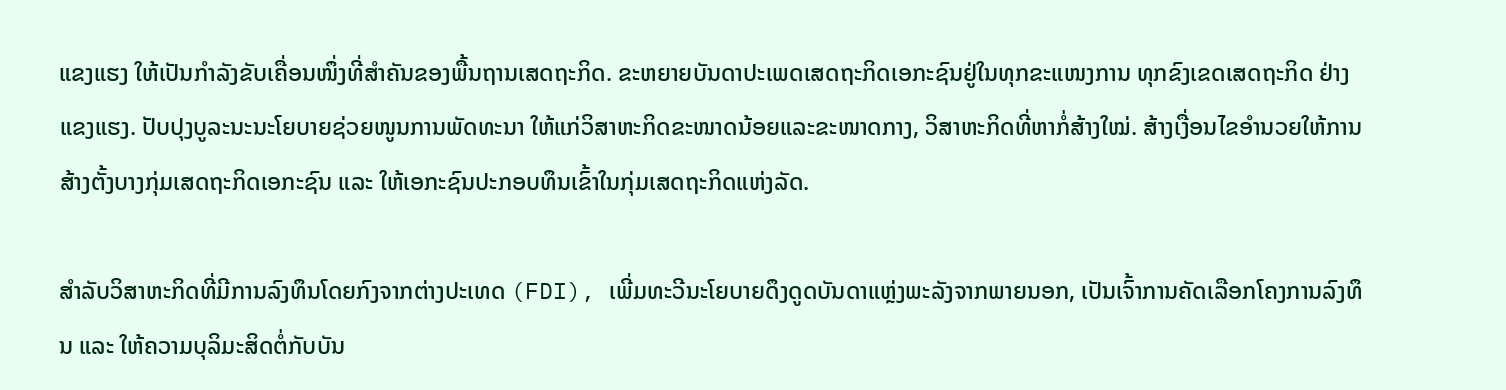ແຂງແຮງ ໃຫ້ເປັນກຳລັງຂັບເຄື່ອນໜຶ່ງທີ່ສຳຄັນຂອງພື້ນຖານເສດຖະກິດ. ຂະຫຍາຍບັນດາປະເພດເສດຖະກິດເອກະຊົນຢູ່ໃນທຸກຂະແໜງການ ທຸກຂົງເຂດເສດຖະກິດ ຢ່າງແຂງແຮງ. ປັບປຸງບູລະນະນະໂຍບາຍຊ່ວຍໜູນການພັດທະນາ ໃຫ້ແກ່ວິສາຫະກິດຂະໜາດນ້ອຍແລະຂະໜາດກາງ, ວິສາຫະກິດທີ່ຫາກໍ່ສ້າງໃໝ່. ສ້າງເງື່ອນໄຂອຳນວຍໃຫ້ການສ້າງຕັ້ງບາງກຸ່ມເສດຖະກິດເອກະຊົນ ແລະ ໃຫ້ເອກະຊົນປະກອບທຶນເຂົ້າໃນກຸ່ມເສດຖະກິດແຫ່ງລັດ.

ສຳລັບວິສາຫະກິດທີ່ມີການລົງທຶນໂດຍກົງຈາກຕ່າງປະເທດ (FDI), ເພີ່ມທະວີນະໂຍບາຍດຶງດູດບັນດາແຫຼ່ງພະລັງຈາກພາຍນອກ, ເປັນເຈົ້າການຄັດເລືອກໂຄງການລົງທຶນ ແລະ ໃຫ້ຄວາມບຸລິມະສິດຕໍ່ກັບບັນ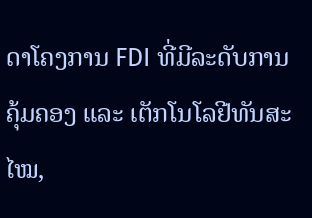ດາໂຄງການ FDI ທີ່ມີລະດັບການຄຸ້ມຄອງ ແລະ ເຕັກໂນໂລຢີທັນສະໄໝ,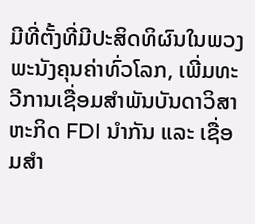ມີທີ່ຕັ້ງທີ່ມີປະສິດທິຜົນໃນພວງພະນັງຄຸນຄ່າທົ່ວໂລກ, ເພີ່ມທະວີການເຊື່ອມສຳພັນບັນດາວິສາຫະກິດ FDI ນຳກັນ ແລະ ເຊື່ອມສຳ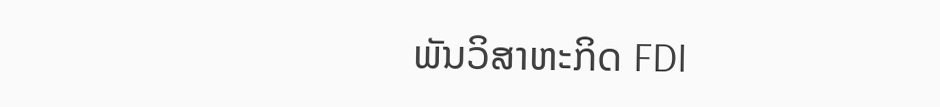ພັນວິສາຫະກິດ FDI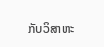ກັບວິສາຫະ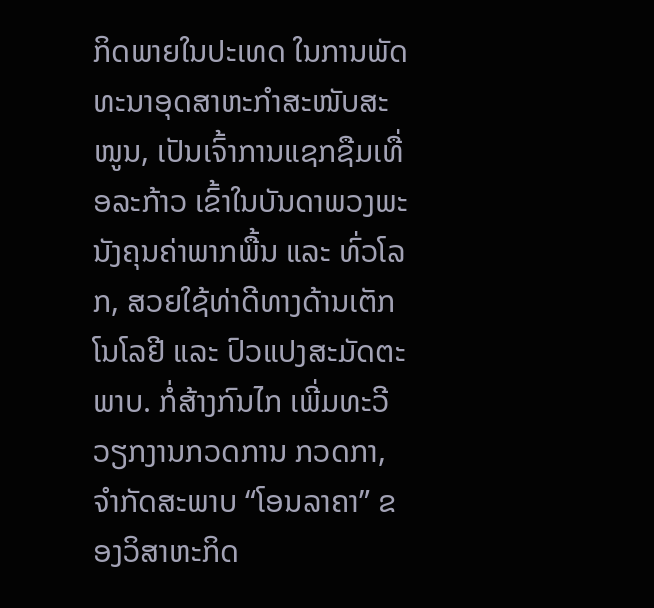ກິດພາຍໃນປະເທດ ໃນການພັດທະນາອຸດສາຫະກຳສະໜັບສະໜູນ, ເປັນເຈົ້າການແຊກຊືມເທື່ອລະກ້າວ ເຂົ້າໃນບັນດາພວງພະນັງຄຸນຄ່າພາກພື້ນ ແລະ ທົ່ວໂລກ, ສວຍໃຊ້ທ່າດີທາງດ້ານເຕັກໂນໂລຢີ ແລະ ປົວແປງສະມັດຕະພາບ. ກໍ່ສ້າງກົນໄກ ເພີ່ມທະວີວຽກງານກວດການ ກວດກາ, ຈຳກັດສະພາບ “ໂອນລາຄາ” ຂອງວິສາຫະກິດ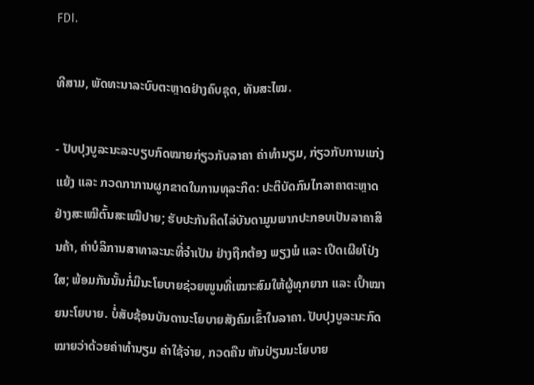FDI.

ທີສາມ, ພັດທະນາລະບົບຕະຫຼາດຢ່າງຄົບຊຸດ, ທັນສະໄໝ.

- ປັບປຸງບູລະນະລະບຽບກົດໝາຍກ່ຽວກັບລາຄາ ຄ່າທຳນຽມ, ກ່ຽວກັບການແກ່ງແຍ້ງ ແລະ ກວດກາການຜູກຂາດໃນການທຸລະກິດ: ປະຕິບັດກົນໄກລາຄາຕະຫຼາດຢ່າງສະເໝີຕົ້ນສະເໝີປາຍ; ຮັບປະກັນຄິດໄລ່ບັນດາມູນພາກປະກອບເປັນລາຄາສິນຄ້າ, ຄ່າບໍລິການສາທາລະນະທີ່ຈຳເປັນ ຢ່າງຖືກຕ້ອງ ພຽງພໍ ແລະ ເປີດເຜີຍໂປ່ງໃສ; ພ້ອມກັນນັ້ນກໍ່ມີນະໂຍບາຍຊ່ວຍໜູນທີ່ເໝາະສົມໃຫ້ຜູ້ທຸກຍາກ ແລະ ເປົ້າໝາຍນະໂຍບາຍ. ບໍ່ສັບຊ້ອນບັນດານະໂຍບາຍສັງຄົມເຂົ້າໃນລາຄາ. ປັບປຸງບູລະນະກົດໝາຍວ່າດ້ວຍຄ່າທຳນຽມ ຄ່າໃຊ້ຈ່າຍ, ກວດຄືນ ຫັນປ່ຽນນະໂຍບາຍ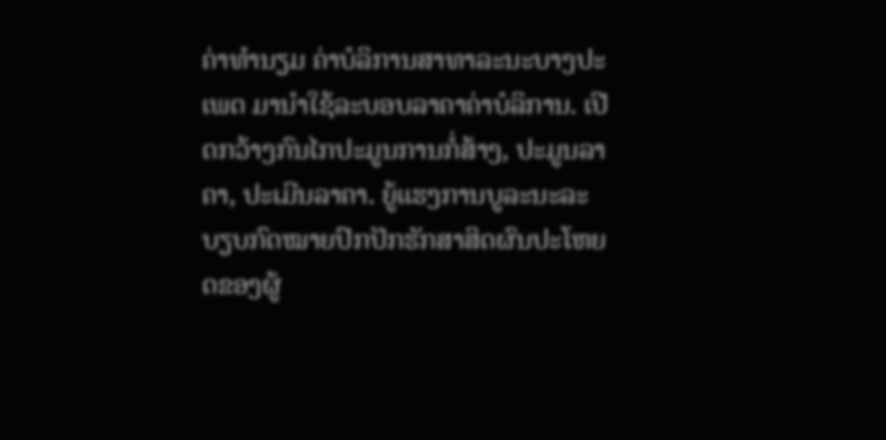ຄ່າທຳນຽມ ຄ່າບໍລິການສາທາລະນະບາງປະເພດ ມານຳໃຊ້ລະບອບລາຄາຄ່າບໍລິການ. ເປີດກວ້າງກົນໄກປະມູນການກໍ່ສ້າງ, ປະມູນລາຄາ, ປະເມີນລາຄາ. ຍູ້ແຮງການບູລະນະລະບຽບກົດໝາຍປົກປັກຮັກສາສິດຜົນປະໂຫຍດຂອງຜູ້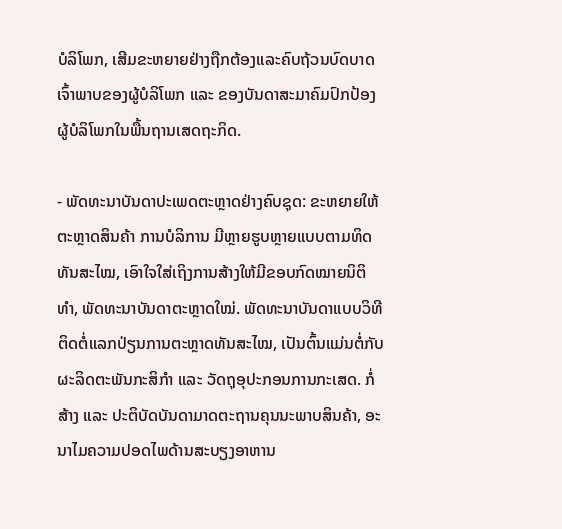ບໍລິໂພກ, ເສີມຂະຫຍາຍຢ່າງຖືກຕ້ອງແລະຄົບຖ້ວນບົດບາດເຈົ້າພາບຂອງຜູ້ບໍລິໂພກ ແລະ ຂອງບັນດາສະມາຄົມປົກປ້ອງຜູ້ບໍລິໂພກໃນພື້ນຖານເສດຖະກິດ.

- ພັດທະນາບັນດາປະເພດຕະຫຼາດຢ່າງຄົບຊຸດ: ຂະຫຍາຍໃຫ້ຕະຫຼາດສິນຄ້າ ການບໍລິການ ມີຫຼາຍຮູບຫຼາຍແບບຕາມທິດທັນສະໄໝ, ເອົາໃຈໃສ່ເຖິງການສ້າງໃຫ້ມີຂອບກົດໝາຍນິຕິທຳ, ພັດທະນາບັນດາຕະຫຼາດໃໝ່. ພັດທະນາບັນດາແບບວິທີຕິດຕໍ່ແລກປ່ຽນການຕະຫຼາດທັນສະໄໝ, ເປັນຕົ້ນແມ່ນຕໍ່ກັບຜະລິດຕະພັນກະສິກຳ ແລະ ວັດຖຸອຸປະກອນການກະເສດ. ກໍ່ສ້າງ ແລະ ປະຕິບັດບັນດາມາດຕະຖານຄຸນນະພາບສິນຄ້າ, ອະນາໄມຄວາມປອດໄພດ້ານສະບຽງອາຫານ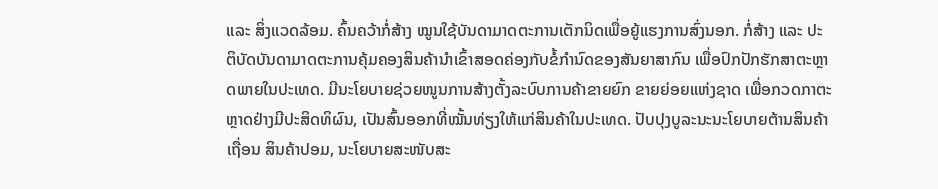ແລະ ສິ່ງແວດລ້ອມ. ຄົ້ນຄວ້າກໍ່ສ້າງ ໝູນໃຊ້ບັນດາມາດຕະການເຕັກນິດເພື່ອຍູ້ແຮງການສົ່ງນອກ. ກໍ່ສ້າງ ແລະ ປະຕິບັດບັນດາມາດຕະການຄຸ້ມຄອງສິນຄ້ານຳເຂົ້າສອດຄ່ອງກັບຂໍ້ກຳນົດຂອງສັນຍາສາກົນ ເພື່ອປົກປັກຮັກສາຕະຫຼາດພາຍໃນປະເທດ. ມີນະໂຍບາຍຊ່ວຍໜູນການສ້າງຕັ້ງລະບົບການຄ້າຂາຍຍົກ ຂາຍຍ່ອຍແຫ່ງຊາດ ເພື່ອກວດກາຕະຫຼາດຢ່າງມີປະສິດທິຜົນ, ເປັນສົ້ນອອກທີ່ໝັ້ນທ່ຽງໃຫ້ແກ່ສິນຄ້າໃນປະເທດ. ປັບປຸງບູລະນະນະໂຍບາຍຕ້ານສິນຄ້າເຖື່ອນ ສິນຄ້າປອມ, ນະໂຍບາຍສະໜັບສະ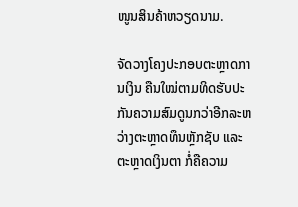ໜູນສິນຄ້າຫວຽດນາມ.

ຈັດວາງໂຄງປະກອບຕະຫຼາດການເງິນ ຄືນໃໝ່ຕາມທິດຮັບປະກັນຄວາມສົມດູນກວ່າອີກລະຫວ່າງຕະຫຼາດທຶນຫຼັກຊັບ ແລະ ຕະຫຼາດເງິນຕາ ກໍ່ຄືຄວາມ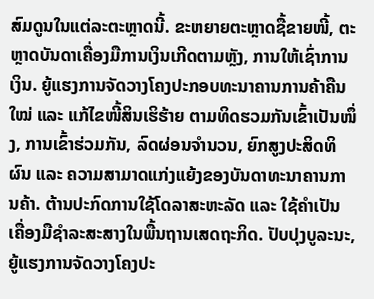ສົມດູນໃນແຕ່ລະຕະຫຼາດນີ້. ຂະຫຍາຍຕະຫຼາດຊື້ຂາຍໜີ້, ຕະຫຼາດບັນດາເຄື່ອງມືການເງິນເກີດຕາມຫຼັງ, ການໃຫ້ເຊົ່າການເງິນ. ຍູ້ແຮງການຈັດວາງໂຄງປະກອບທະນາຄານການຄ້າຄືນໃໝ່ ແລະ ແກ້ໄຂໜີ້ສິນເຮິຮ້າຍ ຕາມທິດຮວມກັນເຂົ້າເປັນໜຶ່ງ, ການເຂົ້າຮ່ວມກັນ, ລົດຜ່ອນຈຳນວນ, ຍົກສູງປະສິດທິຜົນ ແລະ ຄວາມສາມາດແກ່ງແຍ້ງຂອງບັນດາທະນາຄານການຄ້າ. ຕ້ານປະກົດການໃຊ້ໂດລາສະຫະລັດ ແລະ ໃຊ້ຄຳເປັນເຄື່ອງມືຊຳລະສະສາງໃນພື້ນຖານເສດຖະກິດ. ປັບປຸງບູລະນະ, ຍູ້ແຮງການຈັດວາງໂຄງປະ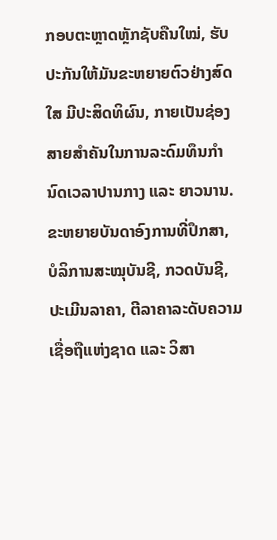ກອບຕະຫຼາດຫຼັກຊັບຄືນໃໝ່, ຮັບປະກັນໃຫ້ມັນຂະຫຍາຍຕົວຢ່າງສົດໃສ ມີປະສິດທິຜົນ, ກາຍເປັນຊ່ອງສາຍສຳຄັນໃນການລະດົມທຶນກຳນົດເວລາປານກາງ ແລະ ຍາວນານ. ຂະຫຍາຍບັນດາອົງການທີ່ປຶກສາ, ບໍລິການສະໝຸບັນຊີ, ກວດບັນຊີ, ປະເມີນລາຄາ, ຕີລາຄາລະດັບຄວາມເຊື່ອຖືແຫ່ງຊາດ ແລະ ວິສາ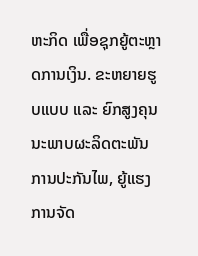ຫະກິດ ເພື່ອຊຸກຍູ້ຕະຫຼາດການເງິນ. ຂະຫຍາຍຮູບແບບ ແລະ ຍົກສູງຄຸນນະພາບຜະລິດຕະພັນການປະກັນໄພ, ຍູ້ແຮງການຈັດ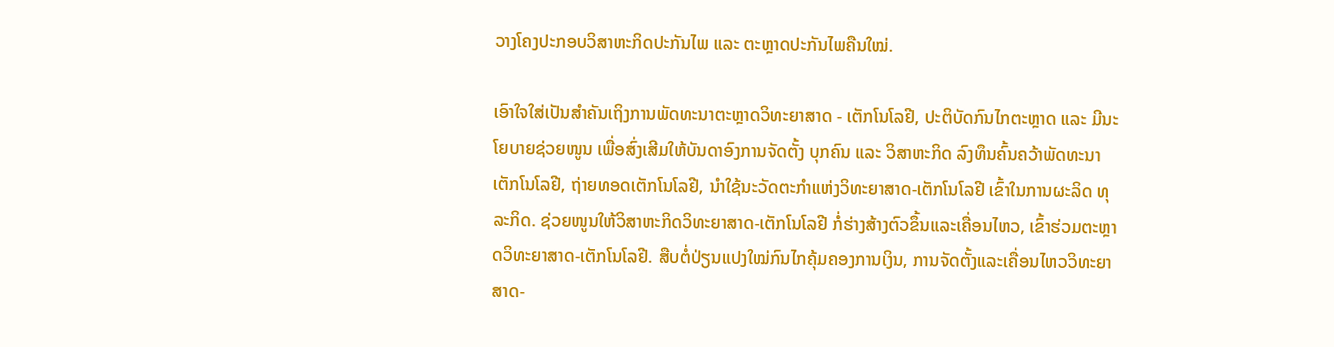ວາງໂຄງປະກອບວິສາຫະກິດປະກັນໄພ ແລະ ຕະຫຼາດປະກັນໄພຄືນໃໝ່.

ເອົາໃຈໃສ່ເປັນສຳຄັນເຖິງການພັດທະນາຕະຫຼາດວິທະຍາສາດ - ເຕັກໂນໂລຢີ, ປະຕິບັດກົນໄກຕະຫຼາດ ແລະ ມີນະໂຍບາຍຊ່ວຍໜູນ ເພື່ອສົ່ງເສີມໃຫ້ບັນດາອົງການຈັດຕັ້ງ ບຸກຄົນ ແລະ ວິສາຫະກິດ ລົງທຶນຄົ້ນຄວ້າພັດທະນາເຕັກໂນໂລຢີ, ຖ່າຍທອດເຕັກໂນໂລຢີ, ນຳໃຊ້ນະວັດຕະກຳແຫ່ງວິທະຍາສາດ-ເຕັກໂນໂລຢີ ເຂົ້າໃນການຜະລິດ ທຸລະກິດ. ຊ່ວຍໜູນໃຫ້ວິສາຫະກິດວິທະຍາສາດ-ເຕັກໂນໂລຢີ ກໍ່ຮ່າງສ້າງຕົວຂຶ້ນແລະເຄື່ອນໄຫວ, ເຂົ້າຮ່ວມຕະຫຼາດວິທະຍາສາດ-ເຕັກໂນໂລຢີ. ສືບຕໍ່ປ່ຽນແປງໃໝ່ກົນໄກຄຸ້ມຄອງການເງິນ, ການຈັດຕັ້ງແລະເຄື່ອນໄຫວວິທະຍາສາດ-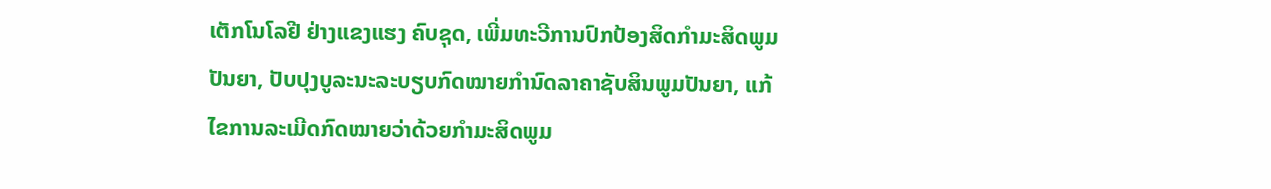ເຕັກໂນໂລຢີ ຢ່າງແຂງແຮງ ຄົບຊຸດ, ເພີ່ມທະວີການປົກປ້ອງສິດກຳມະສິດພູມປັນຍາ, ປັບປຸງບູລະນະລະບຽບກົດໝາຍກຳນົດລາຄາຊັບສິນພູມປັນຍາ, ແກ້ໄຂການລະເມີດກົດໝາຍວ່າດ້ວຍກຳມະສິດພູມ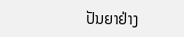ປັນຍາຢ່າງ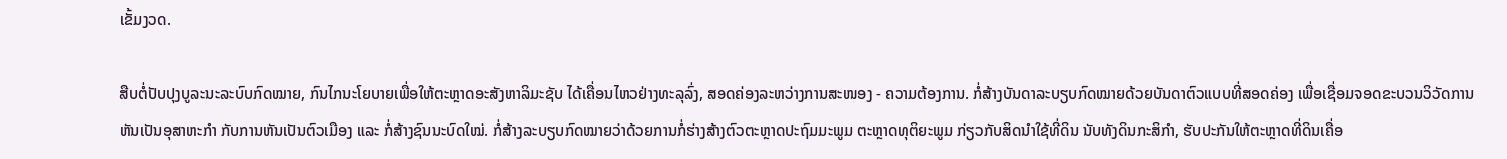ເຂັ້ມງວດ.

ສືບຕໍ່ປັບປຸງບູລະນະລະບົບກົດໝາຍ, ກົນໄກນະໂຍບາຍເພື່ອໃຫ້ຕະຫຼາດອະສັງຫາລິມະຊັບ ໄດ້ເຄື່ອນໄຫວຢ່າງທະລຸລົ່ງ, ສອດຄ່ອງລະຫວ່າງການສະໜອງ - ຄວາມຕ້ອງການ. ກໍ່ສ້າງບັນດາລະບຽບກົດໝາຍດ້ວຍບັນດາຕົວແບບທີ່ສອດຄ່ອງ ເພື່ອເຊື່ອມຈອດຂະບວນວິວັດການຫັນເປັນອຸສາຫະກຳ ກັບການຫັນເປັນຕົວເມືອງ ແລະ ກໍ່ສ້າງຊົນນະບົດໃໝ່. ກໍ່ສ້າງລະບຽບກົດໝາຍວ່າດ້ວຍການກໍ່ຮ່າງສ້າງຕົວຕະຫຼາດປະຖົມມະພູມ ຕະຫຼາດທຸຕິຍະພູມ ກ່ຽວກັບສິດນຳໃຊ້ທີ່ດິນ ນັບທັງດິນກະສິກຳ, ຮັບປະກັນໃຫ້ຕະຫຼາດທີ່ດິນເຄື່ອ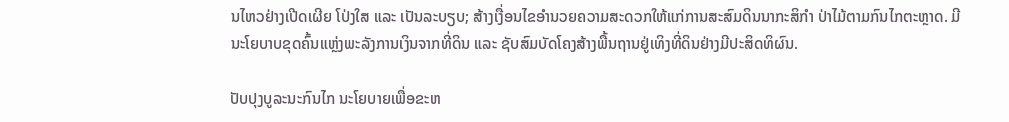ນໄຫວຢ່າງເປີດເຜີຍ ໂປ່ງໃສ ແລະ ເປັນລະບຽບ; ສ້າງເງື່ອນໄຂອຳນວຍຄວາມສະດວກໃຫ້ແກ່ການສະສົມດິນນາກະສິກຳ ປ່າໄມ້ຕາມກົນໄກຕະຫຼາດ. ມີນະໂຍບາບຂຸດຄົ້ນແຫຼ່ງພະລັງການເງິນຈາກທີ່ດິນ ແລະ ຊັບສົມບັດໂຄງສ້າງພື້ນຖານຢູ່ເທິງທີ່ດິນຢ່າງມີປະສິດທິຜົນ.

ປັບປຸງບູລະນະກົນໄກ ນະໂຍບາຍເພື່ອຂະຫ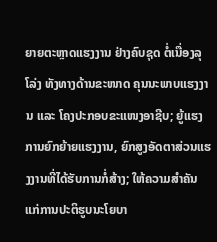ຍາຍຕະຫຼາດແຮງງານ ຢ່າງຄົບຊຸດ ຕໍ່ເນື່ອງລຸໂລ່ງ ທັງທາງດ້ານຂະໜາດ ຄຸນນະພາບແຮງງານ ແລະ ໂຄງປະກອບຂະແໜງອາຊີບ; ຍູ້ແຮງການຍົກຍ້າຍແຮງງານ, ຍົກສູງອັດຕາສ່ວນແຮງງານທີ່ໄດ້ຮັບການກໍ່ສ້າງ; ໃຫ້ຄວາມສຳຄັນແກ່ການປະຕິຮູບນະໂຍບາ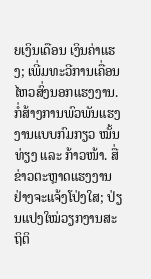ຍເງິນເດືອນ ເງິນຄ່າແຮງ; ເພີ່ມທະວີການເຄື່ອນໄຫວສົ່ງນອກແຮງງານ. ກໍ່ສ້າງການພົວພັນແຮງງານແບບກົມກຽວ ໝັ້ນທ່ຽງ ແລະ ກ້າວໜ້າ. ສື່ຂ່າວຕະຫຼາດແຮງງານຢ່າງຈະແຈ້ງໂປ່ງໃສ; ປ່ຽນແປງໃໝ່ວຽກງານສະຖິຕິ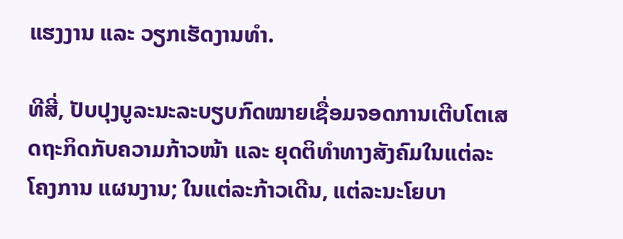ແຮງງານ ແລະ ວຽກເຮັດງານທຳ.

ທີສີ່, ປັບປຸງບູລະນະລະບຽບກົດໝາຍເຊື່ອມຈອດການເຕີບໂຕເສດຖະກິດກັບຄວາມກ້າວໜ້າ ແລະ ຍຸດຕິທຳທາງສັງຄົມໃນແຕ່ລະໂຄງການ ແຜນງານ; ໃນແຕ່ລະກ້າວເດີນ, ແຕ່ລະນະໂຍບາ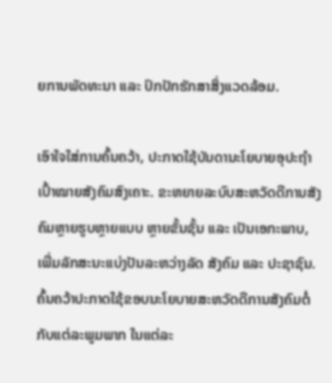ຍການພັດທະນາ ແລະ ປົກປັກຮັກສາສິ່ງແວດລ້ອມ.

ເອົາໃຈໃສ່ການຄົ້ນຄວ້າ, ປະກາດໃຊ້ບັນດານະໂຍບາຍອຸປະຖຳເປົ້າໝາຍສັງຄົມສົງເຄາະ. ຂະຫຍາຍລະບົບສະຫວັດດີການສັງຄົມຫຼາຍຮູບຫຼາຍແບບ ຫຼາຍຂັ້ນຊັ້ນ ແລະ ເປັນເອກະພາບ, ເພີ່ມລັກສະນະແບ່ງປັນລະຫວ່າງລັດ ສັງຄົມ ແລະ ປະຊາຊົນ. ຄົ້ນຄວ້າປະກາດໃຊ້ຂອບນະໂຍບາຍສະຫວັດດີການສັງຄົມຕໍ່ກັບແຕ່ລະພູມພາກ ໃນແຕ່ລະ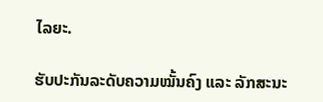ໄລຍະ.

ຮັບປະກັນລະດັບຄວາມໝັ້ນຄົງ ແລະ ລັກສະນະ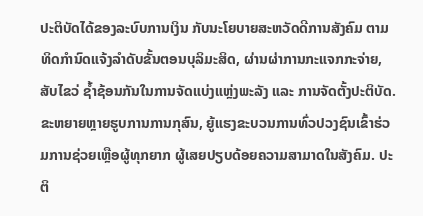ປະຕິບັດໄດ້ຂອງລະບົບການເງິນ ກັບນະໂຍບາຍສະຫວັດດີການສັງຄົມ ຕາມທິດກຳນົດແຈ້ງລຳດັບຂັ້ນຕອນບຸລິມະສິດ, ຜ່ານຜ່າການກະແຈກກະຈ່າຍ, ສັບໄຂວ່ ຊ້ຳຊ້ອນກັນໃນການຈັດແບ່ງແຫຼ່ງພະລັງ ແລະ ການຈັດຕັ້ງປະຕິບັດ. ຂະຫຍາຍຫຼາຍຮູບການການກຸສົນ, ຍູ້ແຮງຂະບວນການທົ່ວປວງຊົນເຂົ້າຮ່ວມການຊ່ວຍເຫຼືອຜູ້ທຸກຍາກ ຜູ້ເສຍປຽບດ້ອຍຄວາມສາມາດໃນສັງຄົມ. ປະຕິ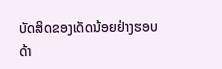ບັດສິດຂອງເດັດນ້ອຍຢ່າງຮອບດ້າ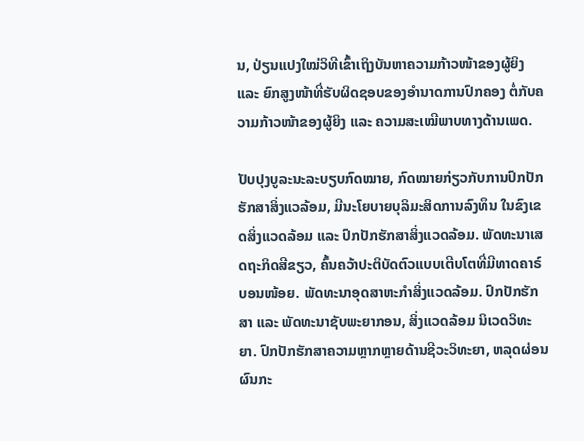ນ, ປ່ຽນແປງໃໝ່ວິທີເຂົ້າເຖິງບັນຫາຄວາມກ້າວໜ້າຂອງຜູ້ຍິງ ແລະ ຍົກສູງໜ້າທີ່ຮັບຜິດຊອບຂອງອຳນາດການປົກຄອງ ຕໍ່ກັບຄວາມກ້າວໜ້າຂອງຜູ້ຍິງ ແລະ ຄວາມສະເໝີພາບທາງດ້ານເພດ.

ປັບປຸງບູລະນະລະບຽບກົດໝາຍ, ກົດໝາຍກ່ຽວກັບການປົກປັກຮັກສາສິ່ງແວລ້ອມ, ມີນະໂຍບາຍບຸລິມະສິດການລົງທຶນ ໃນຂົງເຂດສິ່ງແວດລ້ອມ ແລະ ປົກປັກຮັກສາສິ່ງແວດລ້ອມ. ພັດທະນາເສດຖະກິດສີຂຽວ, ຄົ້ນຄວ້າປະຕິບັດຕົວແບບເຕີບໂຕທີ່ມີທາດຄາຣ໌ບອນໜ້ອຍ. ພັດທະນາອຸດສາຫະກຳສິ່ງແວດລ້ອມ. ປົກປັກຮັກສາ ແລະ ພັດທະນາຊັບພະຍາກອນ, ສິ່ງແວດລ້ອມ ນິເວດວິທະຍາ. ປົກປັກຮັກສາຄວາມຫຼາກຫຼາຍດ້ານຊີວະວິທະຍາ, ຫລຸດຜ່ອນຜົນກະ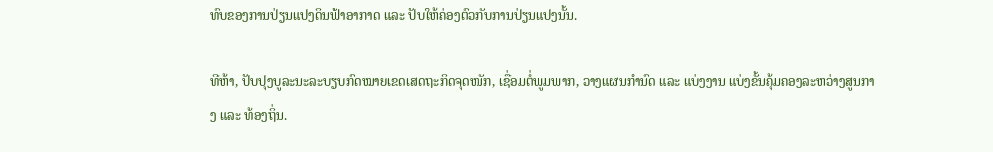ທົບຂອງການປ່ຽນແປງດິນຟ້າອາກາດ ແລະ ປັບໃຫ້ຄ່ອງຕົວກັບການປ່ຽນແປງນັ້ນ.

ທີຫ້າ, ປັບປຸງບູລະນະລະບຽບກົດໝາຍເຂດເສດຖະກິດຈຸດໜັກ, ເຊື່ອມຕໍ່ພູມພາກ, ວາງແຜນກຳນົດ ແລະ ແບ່ງງານ ແບ່ງຂັ້ນຄຸ້ມຄອງລະຫວ່າງສູນກາງ ແລະ ທ້ອງຖິ່ນ.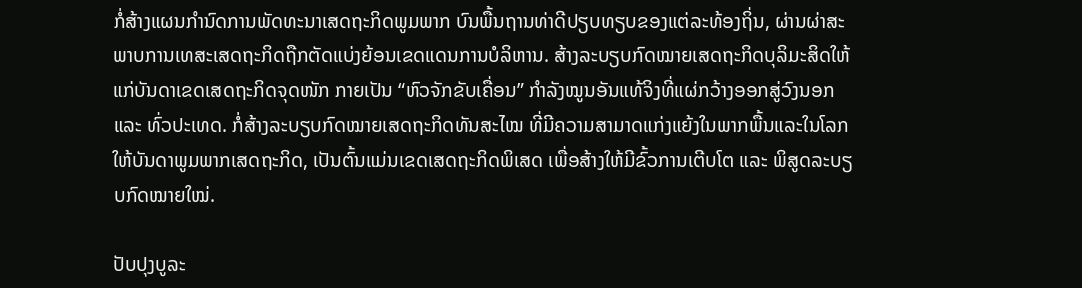ກໍ່ສ້າງແຜນກຳນົດການພັດທະນາເສດຖະກິດພູມພາກ ບົນພື້ນຖານທ່າດີປຽບທຽບຂອງແຕ່ລະທ້ອງຖິ່ນ, ຜ່ານຜ່າສະພາບການເທສະເສດຖະກິດຖືກຕັດແບ່ງຍ້ອນເຂດແດນການບໍລິຫານ. ສ້າງລະບຽບກົດໝາຍເສດຖະກິດບຸລິມະສິດໃຫ້ແກ່ບັນດາເຂດເສດຖະກິດຈຸດໜັກ ກາຍເປັນ “ຫົວຈັກຂັບເຄື່ອນ” ກຳລັງໝູນອັນແທ້ຈິງທີ່ແຜ່ກວ້າງອອກສູ່ວົງນອກ ແລະ ທົ່ວປະເທດ. ກໍ່ສ້າງລະບຽບກົດໝາຍເສດຖະກິດທັນສະໄໝ ທີ່ມີຄວາມສາມາດແກ່ງແຍ້ງໃນພາກພື້ນແລະໃນໂລກ ໃຫ້ບັນດາພູມພາກເສດຖະກິດ, ເປັນຕົ້ນແມ່ນເຂດເສດຖະກິດພິເສດ ເພື່ອສ້າງໃຫ້ມີຂົ້ວການເຕີບໂຕ ແລະ ພິສູດລະບຽບກົດໝາຍໃໝ່.

ປັບປຸງບູລະ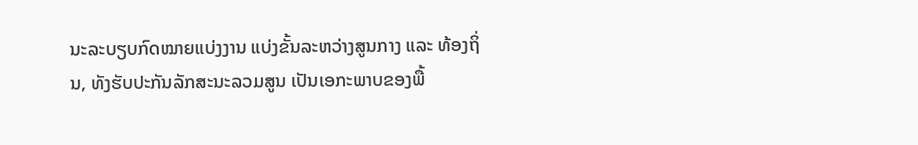ນະລະບຽບກົດໝາຍແບ່ງງານ ແບ່ງຂັ້ນລະຫວ່າງສູນກາງ ແລະ ທ້ອງຖິ່ນ, ທັງຮັບປະກັນລັກສະນະລວມສູນ ເປັນເອກະພາບຂອງພື້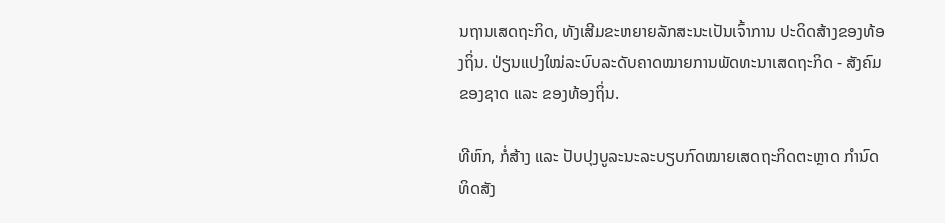ນຖານເສດຖະກິດ, ທັງເສີມຂະຫຍາຍລັກສະນະເປັນເຈົ້າການ ປະດິດສ້າງຂອງທ້ອງຖິ່ນ. ປ່ຽນແປງໃໝ່ລະບົບລະດັບຄາດໝາຍການພັດທະນາເສດຖະກິດ - ສັງຄົມຂອງຊາດ ແລະ ຂອງທ້ອງຖິ່ນ.

ທີຫົກ, ກໍ່ສ້າງ ແລະ ປັບປຸງບູລະນະລະບຽບກົດໝາຍເສດຖະກິດຕະຫຼາດ ກຳນົດທິດສັງ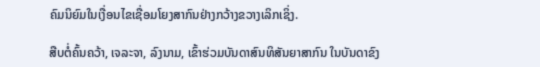ຄົມນິຍົມໃນເງື່ອນໄຂເຊື່ອມໂຍງສາກົນຢ່າງກວ້າງຂວາງເລິກເຊິ່ງ.

ສືບຕໍ່ຄົ້ນຄວ້າ, ເຈລະຈາ, ລົງນາມ, ເຂົ້າຮ່ວມບັນດາສົນທິສັນຍາສາກົນ ໃນບັນດາຂົງ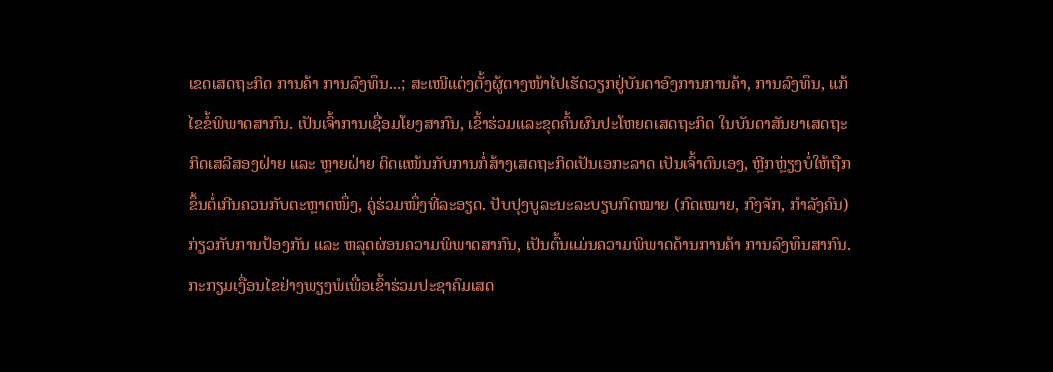ເຂດເສດຖະກິດ ການຄ້າ ການລົງທຶນ...; ສະເໜີແຕ່ງຕັ້ງຜູ້ຕາງໜ້າໄປເຮັດວຽກຢູ່ບັນດາອົງການການຄ້າ, ການລົງທຶນ, ແກ້ໄຂຂໍ້ພິພາດສາກົນ. ເປັນເຈົ້າການເຊື່ອມໂຍງສາກົນ, ເຂົ້າຮ່ວມແລະຂຸດຄົ້ນຜົນປະໂຫຍດເສດຖະກິດ ໃນບັນດາສັນຍາເສດຖະກິດເສລີສອງຝ່າຍ ແລະ ຫຼາຍຝ່າຍ ຕິດແໜ້ນກັບການກໍ່ສ້າງເສດຖະກິດເປັນເອກະລາດ ເປັນເຈົ້າຕົນເອງ, ຫຼີກຫຼ່ຽງບໍ່ໃຫ້ຖືກຂຶ້ນຕໍ່ເກີນຄວນກັບຕະຫຼາດໜຶ່ງ, ຄູ່ຮ່ວມໜຶ່ງທີ່ລະອຽດ. ປັບປຸງບູລະນະລະບຽບກົດໝາຍ (ກົດເໝາຍ, ກົງຈັກ, ກຳລັງຄົນ) ກ່ຽວກັບການປ້ອງກັນ ແລະ ຫລຸດຜ່ອນຄວາມພິພາດສາກົນ, ເປັນຕົ້ນແມ່ນຄວາມພິພາດດ້ານການຄ້າ ການລົງທຶນສາກົນ. ກະກຽມເງື່ອນໄຂຢ່າງພຽງພໍເພື່ອເຂົ້າຮ່ວມປະຊາຄົມເສດ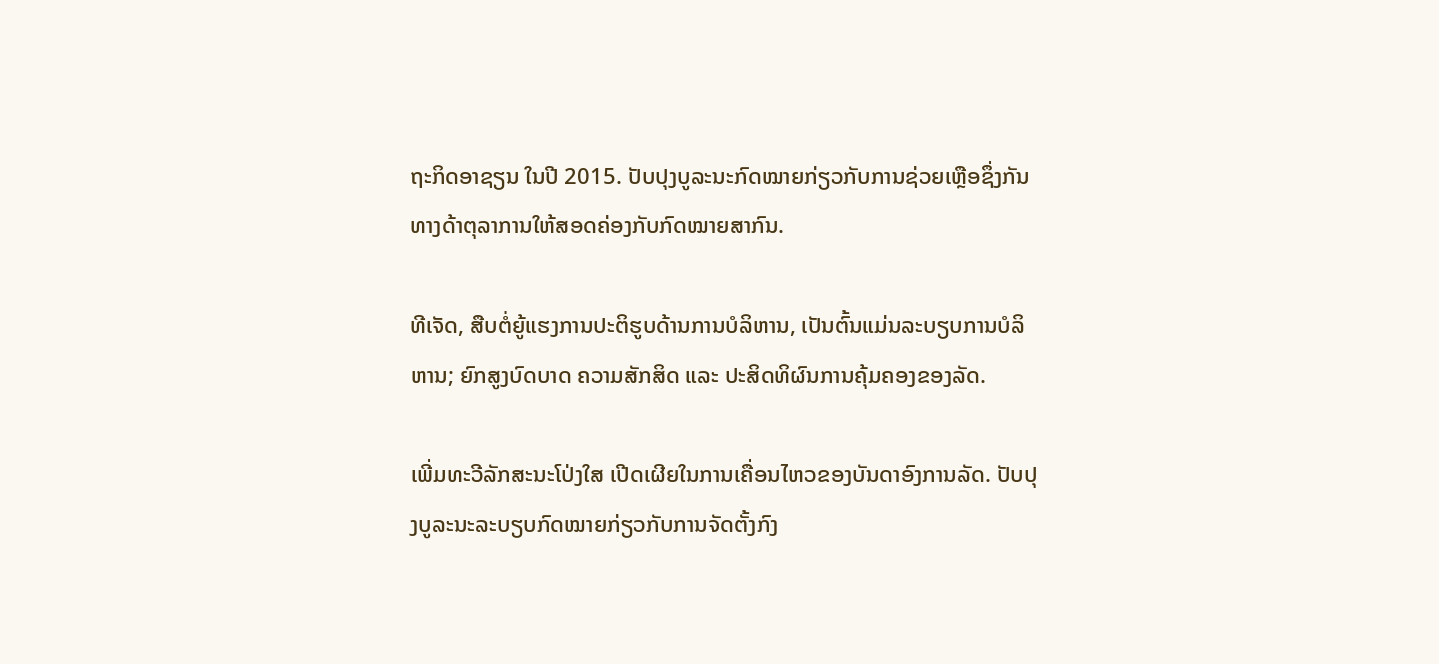ຖະກິດອາຊຽນ ໃນປີ 2015. ປັບປຸງບູລະນະກົດໝາຍກ່ຽວກັບການຊ່ວຍເຫຼືອຊຶ່ງກັນທາງດ້າຕຸລາການໃຫ້ສອດຄ່ອງກັບກົດໝາຍສາກົນ.

ທີເຈັດ, ສືບຕໍ່ຍູ້ແຮງການປະຕິຮູບດ້ານການບໍລິຫານ, ເປັນຕົ້ນແມ່ນລະບຽບການບໍລິຫານ; ຍົກສູງບົດບາດ ຄວາມສັກສິດ ແລະ ປະສິດທິຜົນການຄຸ້ມຄອງຂອງລັດ.

ເພີ່ມທະວີລັກສະນະໂປ່ງໃສ ເປີດເຜີຍໃນການເຄື່ອນໄຫວຂອງບັນດາອົງການລັດ. ປັບປຸງບູລະນະລະບຽບກົດໝາຍກ່ຽວກັບການຈັດຕັ້ງກົງ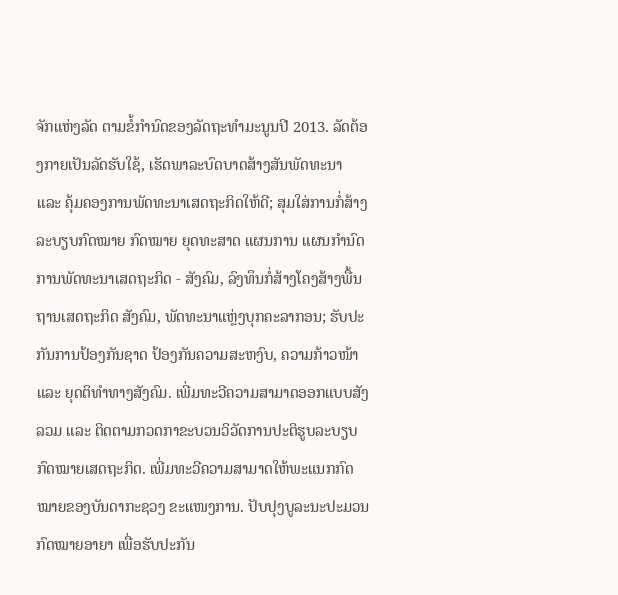ຈັກແຫ່ງລັດ ຕາມຂໍ້ກຳນົດຂອງລັດຖະທຳມະນູນປີ 2013. ລັດຕ້ອງກາຍເປັນລັດຮັບໃຊ້, ເຮັດພາລະບົດບາດສ້າງສັນພັດທະນາ ແລະ ຄຸ້ມຄອງການພັດທະນາເສດຖະກິດໃຫ້ດີ; ສຸມໃສ່ການກໍ່ສ້າງລະບຽບກົດໝາຍ ກົດໝາຍ ຍຸດທະສາດ ແຜນການ ແຜນກຳນົດການພັດທະນາເສດຖະກິດ - ສັງຄົມ, ລົງທຶນກໍ່ສ້າງໂຄງສ້າງພື້ນຖານເສດຖະກິດ ສັງຄົມ, ພັດທະນາແຫຼ່ງບຸກຄະລາກອນ; ຮັບປະກັນການປ້ອງກັນຊາດ ປ້ອງກັນຄວາມສະຫງົບ, ຄວາມກ້າວໜ້າ ແລະ ຍຸດຕິທຳທາງສັງຄົມ. ເພີ່ມທະວີຄວາມສາມາດອອກແບບສັງລວມ ແລະ ຕິດຕາມກວດກາຂະບວນວິວັດການປະຕິຮູບລະບຽບກົດໝາຍເສດຖະກິດ. ເພີ່ມທະວີຄວາມສາມາດໃຫ້ພະແນກກົດໝາຍຂອງບັນດາກະຊວງ ຂະແໜງການ. ປັບປຸງບູລະນະປະມວນກົດໝາຍອາຍາ ເພື່ອຮັບປະກັນ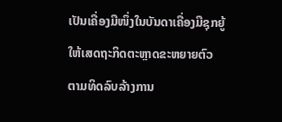ເປັນເຄື່ອງມືໜຶ່ງໃນບັນດາເຄື່ອງມືຊຸກຍູ້ໃຫ້ເສດຖະກິດຕະຫຼາດຂະຫຍາຍຕົວ ຕາມທິດລົບລ້າງການ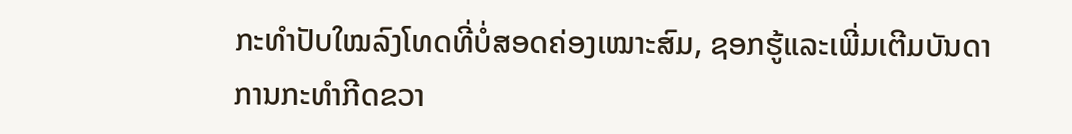ກະທຳປັບໃໝລົງໂທດທີ່ບໍ່ສອດຄ່ອງເໝາະສົມ, ຊອກຮູ້ແລະເພີ່ມເຕີມບັນດາການກະທຳກີດຂວາ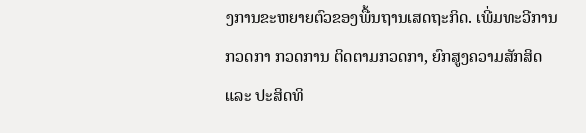ງການຂະຫຍາຍຕົວຂອງພື້ນຖານເສດຖະກິດ. ເພີ່ມທະວີການກວດກາ ກວດການ ຕິດຕາມກວດກາ, ຍົກສູງຄວາມສັກສິດ ແລະ ປະສິດທິ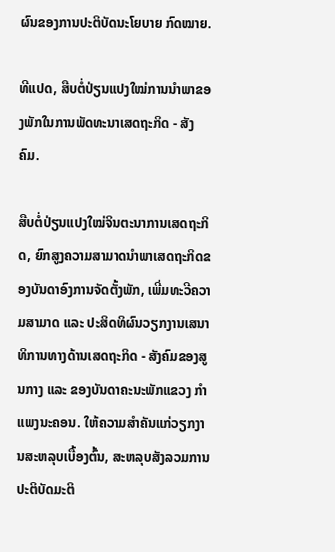ຜົນຂອງການປະຕິບັດນະໂຍບາຍ ກົດໝາຍ.

ທີແປດ, ສືບຕໍ່ປ່ຽນແປງໃໝ່ການນຳພາຂອງພັກໃນການພັດທະນາເສດຖະກິດ - ສັງຄົມ.

ສືບຕໍ່ປ່ຽນແປງໃໝ່ຈິນຕະນາການເສດຖະກິດ, ຍົກສູງຄວາມສາມາດນຳພາເສດຖະກິດຂອງບັນດາອົງການຈັດຕັ້ງພັກ, ເພີ່ມທະວີຄວາມສາມາດ ແລະ ປະສິດທິຜົນວຽກງານເສນາທິການທາງດ້ານເສດຖະກິດ - ສັງຄົມຂອງສູນກາງ ແລະ ຂອງບັນດາຄະນະພັກແຂວງ ກຳແພງນະຄອນ. ໃຫ້ຄວາມສຳຄັນແກ່ວຽກງານສະຫລຸບເບື້ອງຕົ້ນ, ສະຫລຸບສັງລວມການປະຕິບັດມະຕິ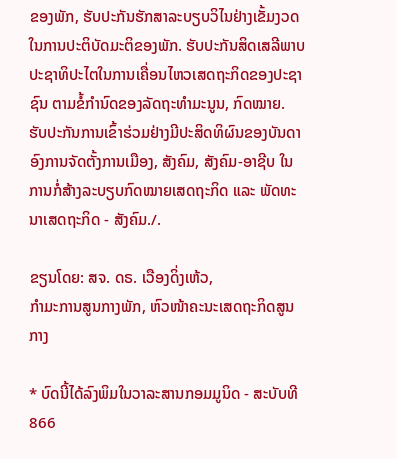ຂອງພັກ, ຮັບປະກັນຮັກສາລະບຽບວິໄນຢ່າງເຂັ້ມງວດໃນການປະຕິບັດມະຕິຂອງພັກ. ຮັບປະກັນສິດເສລີພາບ ປະຊາທິປະໄຕໃນການເຄື່ອນໄຫວເສດຖະກິດຂອງປະຊາຊົນ ຕາມຂໍ້ກຳນົດຂອງລັດຖະທຳມະນູນ, ກົດໝາຍ. ຮັບປະກັນການເຂົ້າຮ່ວມຢ່າງມີປະສິດທິຜົນຂອງບັນດາອົງການຈັດຕັ້ງການເມືອງ, ສັງຄົມ, ສັງຄົມ-ອາຊີບ ໃນການກໍ່ສ້າງລະບຽບກົດໝາຍເສດຖະກິດ ແລະ ພັດທະນາເສດຖະກິດ - ສັງຄົມ./.

ຂຽນໂດຍ: ສຈ. ດຣ. ເວືອງດິ່ງເຫ້ວ,
ກຳມະການສູນກາງພັກ, ຫົວໜ້າຄະນະເສດຖະກິດສູນກາງ

* ບົດນີ້ໄດ້ລົງພິມໃນວາລະສານກອມມູນິດ - ສະບັບທີ 866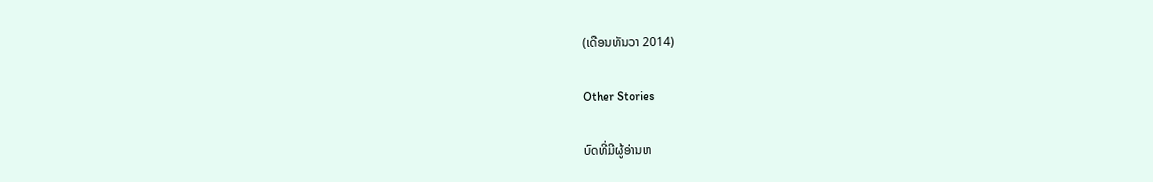(ເດືອນທັນວາ 2014)

Other Stories

ບົດທີ່ມີຜູ້ອ່ານຫ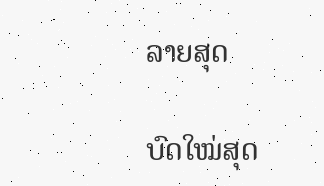ລາຍສຸດ

ບົດໃໝ່ສຸດ